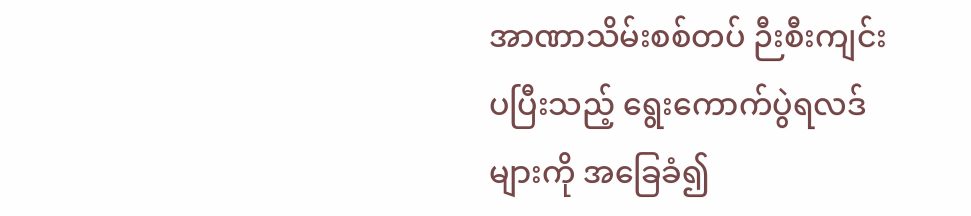အာဏာသိမ်းစစ်တပ် ဉီးစီးကျင်းပပြီးသည့် ရွေးကောက်ပွဲရလဒ်များကို အခြေခံ၍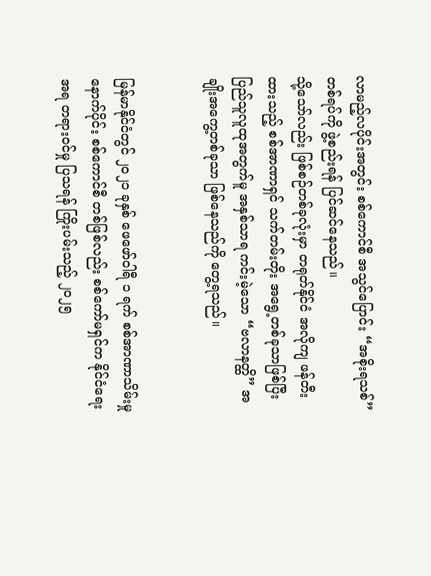လာမည့်လပိုင်းအတွင်း စစ်ကောင်စီ အသွင်ပြောင်း “အစိုးရသစ်” တစ်ရပ်ကို ဖွဲ့စည်းရန် ပြင်ဆင်နေသည်။
သို့သော်လည်း ဖြစ်စဉ်တစ်ခုလုံးမှာ တရုတ်နိုင်ငံ အလိုကျ ဖန်တီးထားသည့် စစ်အာဏာရှင် သက်တမ်းတိုး အရွေ့တစ်ခုသာဖြစ်ပြီး ပြည်သူလူထုအတွက်မူ အနှစ်သာရ ကင်းမဲ့သော “ဗလာနတ္ထိ” အချိုးအကွေ့တစ်ခုသာ ဖြစ်နေသည်ကို တွေ့ရသည်။


မြန်မာနိုင်ငံတွင် ၂၀၂၁ ခုနှစ် ဖေဖော်ဝါရီ ၁ ရက် စစ်အာဏာသိမ်းမှုနောက်ပိုင်း စစ်ကောင်စီ တစ်ဖြစ်လည်း စစ်ကော်မရှင်က နိုင်ငံရေးအရ တရားဝင်မှု ပြသရန် ကြိုးပမ်းသည့် ၂၀၂၅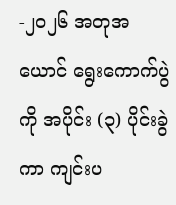-၂၀၂၆ အတုအယောင် ရွေးကောက်ပွဲကို အပိုင်း (၃) ပိုင်းခွဲကာ ကျင်းပ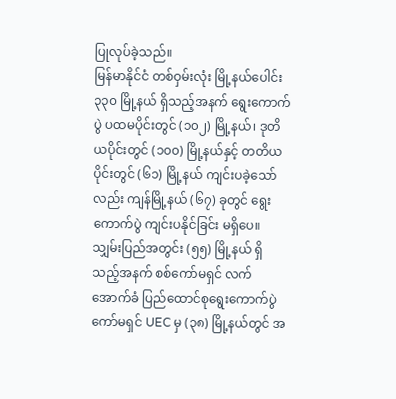ပြုလုပ်ခဲ့သည်။
မြန်မာနိုင်ငံ တစ်ဝှမ်းလုံး မြို့နယ်ပေါင်း ၃၃၀ မြို့နယ် ရှိသည့်အနက် ရွေးကောက်ပွဲ ပထမပိုင်းတွင် (၁၀၂) မြို့နယ်၊ ဒုတိယပိုင်းတွင် (၁၀၀) မြို့နယ်နှင့် တတိယပိုင်းတွင် (၆၁) မြို့နယ် ကျင်းပခဲ့သော်လည်း ကျန်မြို့နယ် (၆၇) ခုတွင် ရွေးကောက်ပွဲ ကျင်းပနိုင်ခြင်း မရှိပေ။
သျှမ်းပြည်အတွင်း (၅၅) မြို့နယ် ရှိသည့်အနက် စစ်ကော်မရှင် လက်အောက်ခံ ပြည်ထောင်စုရွေးကောက်ပွဲကော်မရှင် UEC မှ (၃၈) မြို့နယ်တွင် အ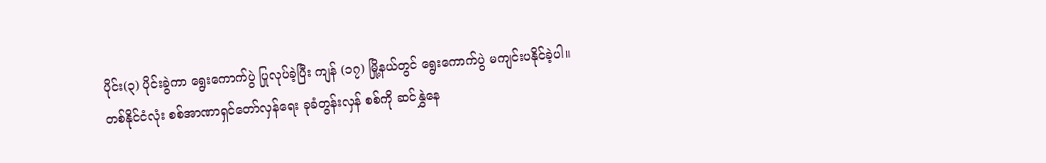ပိုင်း(၃) ပိုင်းခွဲကာ ရွေးကောက်ပွဲ ပြုလုပ်ခဲ့ပြီး ကျန် (၁၇) မြို့နယ်တွင် ရွေးကောက်ပွဲ မကျင်းပနိုင်ခဲ့ပါ။
တစ်နိုင်ငံလုံး စစ်အာဏာရှင်တော်လှန်ရေး ခုခံတွန်းလှန် စစ်ကို ဆင်နွှဲနေ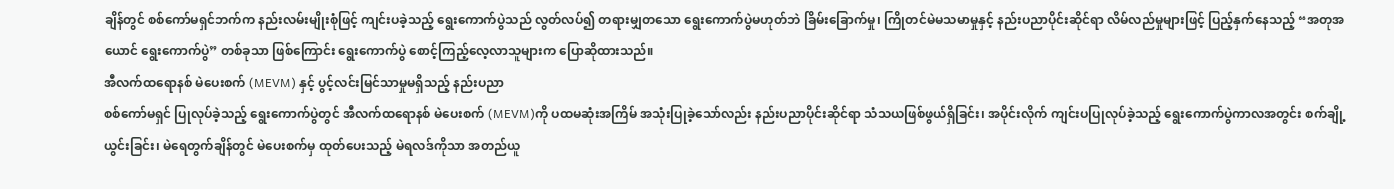ချိန်တွင် စစ်ကော်မရှင်ဘက်က နည်းလမ်းမျိုးစုံဖြင့် ကျင်းပခဲ့သည့် ရွေးကောက်ပွဲသည် လွတ်လပ်၍ တရားမျှတသော ရွေးကောက်ပွဲမဟုတ်ဘဲ ခြိမ်းခြောက်မှု၊ ကြိုတင်မဲမသမာမှုနှင့် နည်းပညာပိုင်းဆိုင်ရာ လိမ်လည်မှုများဖြင့် ပြည့်နှက်နေသည့် “အတုအယောင် ရွေးကောက်ပွဲ” တစ်ခုသာ ဖြစ်ကြောင်း ရွေးကောက်ပွဲ စောင့်ကြည့်လေ့လာသူများက ပြောဆိုထားသည်။
အီလက်ထရောနစ် မဲပေးစက် (MEVM) နှင့် ပွင့်လင်းမြင်သာမှုမရှိသည့် နည်းပညာ
စစ်ကော်မရှင် ပြုလုပ်ခဲ့သည့် ရွေးကောက်ပွဲတွင် အီလက်ထရောနစ် မဲပေးစက် (MEVM)ကို ပထမဆုံးအကြိမ် အသုံးပြုခဲ့သော်လည်း နည်းပညာပိုင်းဆိုင်ရာ သံသယဖြစ်ဖွယ်ရှိခြင်း၊ အပိုင်းလိုက် ကျင်းပပြုလုပ်ခဲ့သည့် ရွေးကောက်ပွဲကာလအတွင်း စက်ချို့ယွင်းခြင်း၊ မဲရေတွက်ချိန်တွင် မဲပေးစက်မှ ထုတ်ပေးသည့် မဲရလဒ်ကိုသာ အတည်ယူ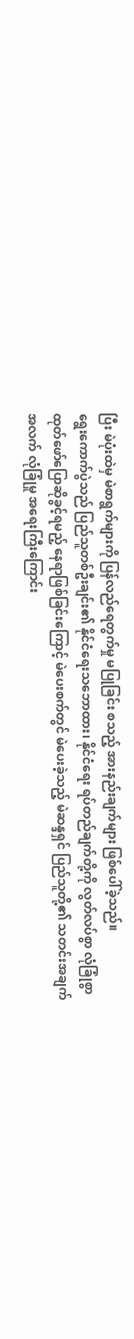ပြီး မဲပုံးထဲမှ မဲစာရွက်များကို ပြန်လည်ရေတွက်မှု မပြုခြင်း စသည့် အားနည်းချက်များ ဖြစ်ပေါ်ခဲ့သည်။
ရွေးကောက်ပွဲသည် ပြည်သူတစ်ဦးချင်း၏ နိုင်ငံရေးသဘောထား၊ နိုင်ငံရေး ရပ်တည်ချက်တို့ကို လွတ်လပ်စွာ လုံခြုံစွာ ထုတ်ဖော်ပြောဆိုခွင့်ရမည့် နေရာဖြစ်ခြင်းကြောင့် မဲပေးစက်တွင် မဲပေးခဲ့သည့် မဲဆန္ဒရှင် ပြည်သူတို့၏ သတင်းအချက်အလက် လုံခြုံမှု အရေးကြီးကြောင်း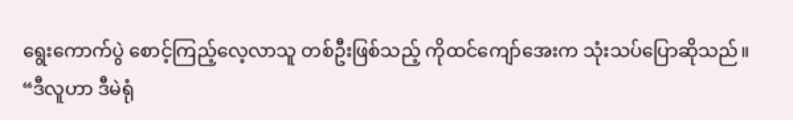ရွေးကောက်ပွဲ စောင့်ကြည့်လေ့လာသူ တစ်ဦးဖြစ်သည့် ကိုထင်ကျော်အေးက သုံးသပ်ပြောဆိုသည်။
“ဒီလူဟာ ဒီမဲရုံ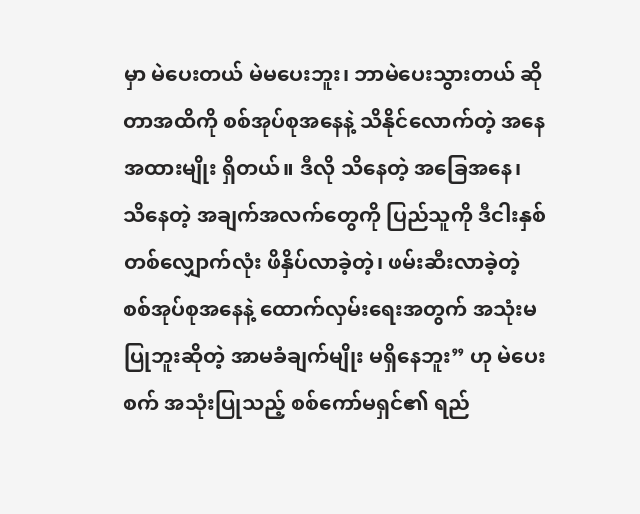မှာ မဲပေးတယ် မဲမပေးဘူး၊ ဘာမဲပေးသွားတယ် ဆိုတာအထိကို စစ်အုပ်စုအနေနဲ့ သိနိုင်လောက်တဲ့ အနေအထားမျိုး ရှိတယ်။ ဒီလို သိနေတဲ့ အခြေအနေ၊ သိနေတဲ့ အချက်အလက်တွေကို ပြည်သူကို ဒီငါးနှစ်တစ်လျှောက်လုံး ဖိနှိပ်လာခဲ့တဲ့၊ ဖမ်းဆီးလာခဲ့တဲ့ စစ်အုပ်စုအနေနဲ့ ထောက်လှမ်းရေးအတွက် အသုံးမပြုဘူးဆိုတဲ့ အာမခံချက်မျိုး မရှိနေဘူး” ဟု မဲပေးစက် အသုံးပြုသည့် စစ်ကော်မရှင်၏ ရည်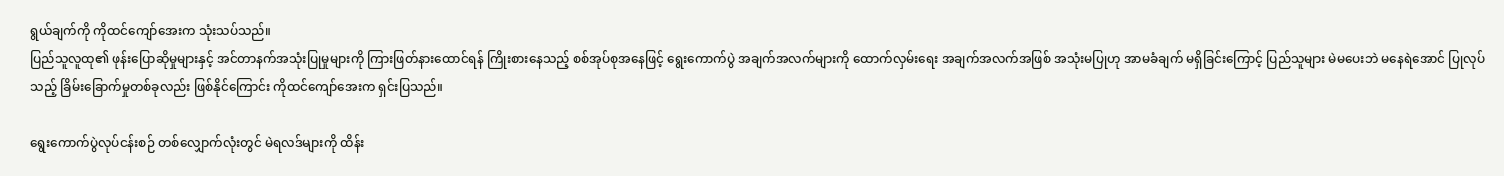ရွယ်ချက်ကို ကိုထင်ကျော်အေးက သုံးသပ်သည်။
ပြည်သူလူထု၏ ဖုန်းပြောဆိုမှုများနှင့် အင်တာနက်အသုံးပြုမှုများကို ကြားဖြတ်နားထောင်ရန် ကြိုးစားနေသည့် စစ်အုပ်စုအနေဖြင့် ရွေးကောက်ပွဲ အချက်အလက်များကို ထောက်လှမ်းရေး အချက်အလက်အဖြစ် အသုံးမပြုဟု အာမခံချက် မရှိခြင်းကြောင့် ပြည်သူများ မဲမပေးဘဲ မနေရဲအောင် ပြုလုပ်သည့် ခြိမ်းခြောက်မှုတစ်ခုလည်း ဖြစ်နိုင်ကြောင်း ကိုထင်ကျော်အေးက ရှင်းပြသည်။

ရွေးကောက်ပွဲလုပ်ငန်းစဉ် တစ်လျှောက်လုံးတွင် မဲရလဒ်များကို ထိန်း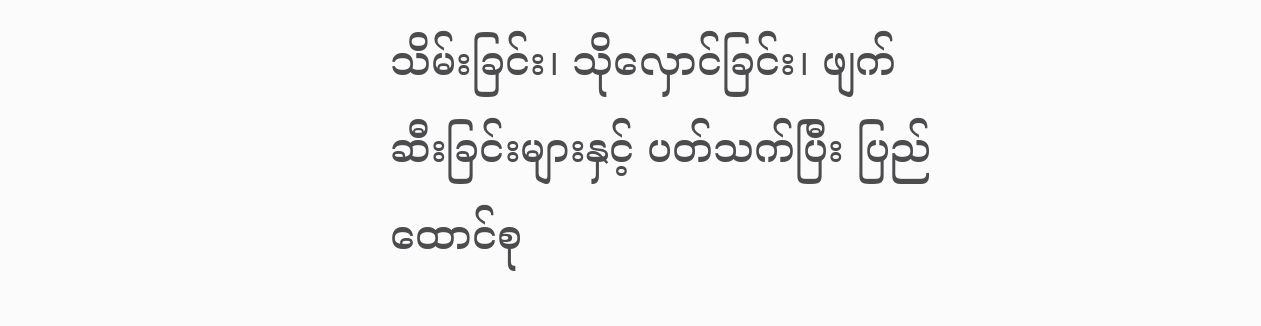သိမ်းခြင်း၊ သိုလှောင်ခြင်း၊ ဖျက်ဆီးခြင်းများနှင့် ပတ်သက်ပြီး ပြည်ထောင်စု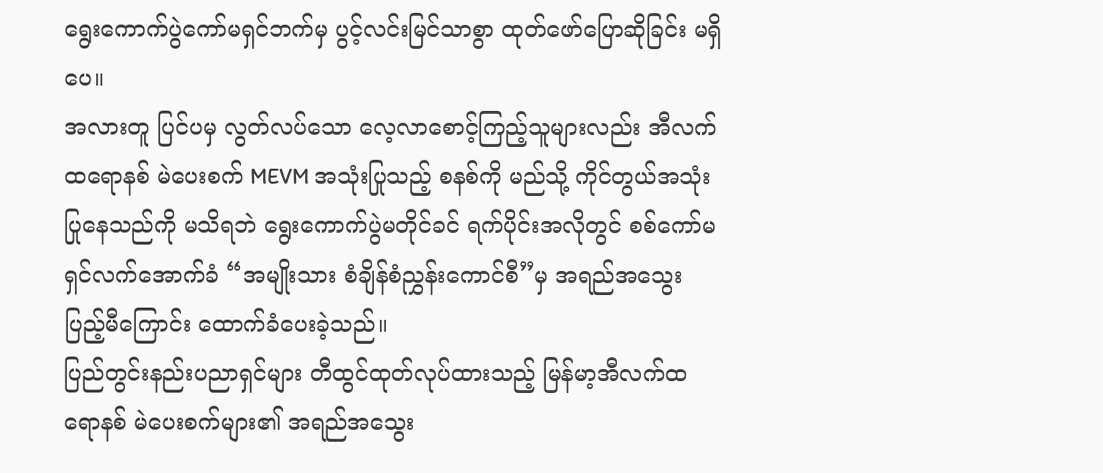ရွေးကောက်ပွဲကော်မရှင်ဘက်မှ ပွင့်လင်းမြင်သာစွာ ထုတ်ဖော်ပြောဆိုခြင်း မရှိပေ။
အလားတူ ပြင်ပမှ လွတ်လပ်သော လေ့လာစောင့်ကြည့်သူများလည်း အီလက်ထရောနစ် မဲပေးစက် MEVM အသုံးပြုသည့် စနစ်ကို မည်သို့ ကိုင်တွယ်အသုံးပြုနေသည်ကို မသိရဘဲ ရွေးကောက်ပွဲမတိုင်ခင် ရက်ပိုင်းအလိုတွင် စစ်ကော်မရှင်လက်အောက်ခံ “အမျိုးသား စံချိန်စံညွှန်းကောင်စီ”မှ အရည်အသွေး ပြည့်မီကြောင်း ထောက်ခံပေးခဲ့သည်။
ပြည်တွင်းနည်းပညာရှင်များ တီထွင်ထုတ်လုပ်ထားသည့် မြန်မာ့အီလက်ထရောနစ် မဲပေးစက်များ၏ အရည်အသွေး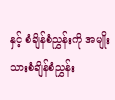နှင့် စံချိန်စံညွှန်းကို အမျိုးသားစံချိန်စံညွှန်း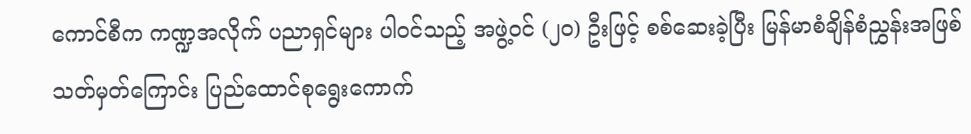ကောင်စီက ကဏ္ဍအလိုက် ပညာရှင်များ ပါဝင်သည့် အဖွဲ့ဝင် (၂၀) ဦးဖြင့် စစ်ဆေးခဲ့ပြီး မြန်မာစံချိန်စံညွှန်းအဖြစ် သတ်မှတ်ကြောင်း ပြည်ထောင်စုရွေးကောက်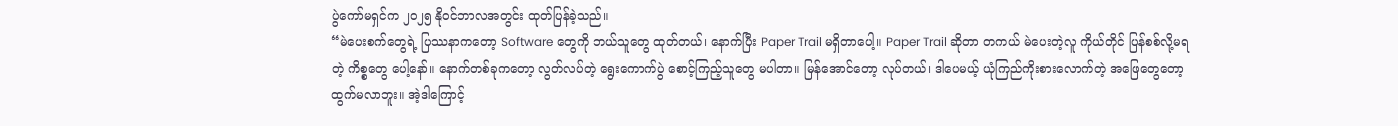ပွဲကော်မရှင်က ၂၀၂၅ နိုဝင်ဘာလအတွင်း ထုတ်ပြန်ခဲ့သည်။
“မဲပေးစက်တွေရဲ့ ပြဿနာကတော့ Software တွေကို ဘယ်သူတွေ ထုတ်တယ်၊ နောက်ပြီး Paper Trail မရှိတာပေါ့။ Paper Trail ဆိုတာ တကယ် မဲပေးတဲ့လူ ကိုယ်တိုင် ပြန်စစ်လို့မရတဲ့ ကိစ္စတွေ ပေါ့နော်။ နောက်တစ်ခုကတော့ လွတ်လပ်တဲ့ ရွေးကောက်ပွဲ စောင့်ကြည့်သူတွေ မပါတာ။ မြန်အောင်တော့ လုပ်တယ်၊ ဒါပေမယ့် ယုံကြည်ကိုးစားလောက်တဲ့ အဖြေတွေတော့ ထွက်မလာဘူး။ အဲ့ဒါကြောင့်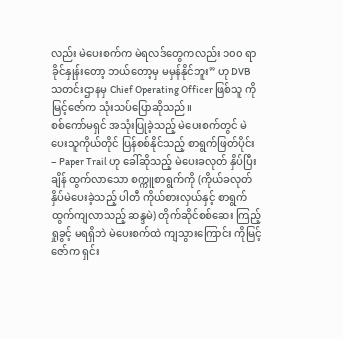လည်း မဲပေးစက်က မဲရလဒ်တွေကလည်း ၁၀၀ ရာခိုင်နှုန်းတော့ ဘယ်တော့မှ မမှန်နိုင်ဘူး” ဟု DVB သတင်းဌာနမှ Chief Operating Officer ဖြစ်သူ ကိုမြင့်ဇော်က သုံးသပ်ပြောဆိုသည်။
စစ်ကော်မရှင် အသုံးပြုခဲ့သည့် မဲပေးစက်တွင် မဲပေးသူကိုယ်တိုင် ပြန်စစ်နိုင်သည့် စာရွက်ဖြတ်ပိုင်း – Paper Trail ဟု ခေါ်ဆိုသည့် မဲပေးခလုတ် နှိပ်ပြီးချိန် ထွက်လာသော စက္ကူစာရွက်ကို (ကိုယ်ခလုတ်နှိပ်မဲပေးခဲ့သည့် ပါတီ ကိုယ်စားလှယ်နှင့် စာရွက်ထွက်ကျလာသည့် ဆန္ဒမဲ) တိုက်ဆိုင်စစ်ဆေး ကြည့်ရှုခွင့် မရရှိဘဲ မဲပေးစက်ထဲ ကျသွားကြောင်း ကိုမြင့်ဇော်က ရှင်း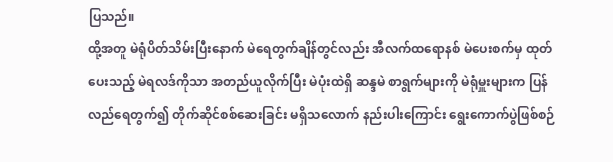ပြသည်။
ထို့အတူ မဲရုံပိတ်သိမ်းပြီးနောက် မဲရေတွက်ချိန်တွင်လည်း အီလက်ထရောနစ် မဲပေးစက်မှ ထုတ်ပေးသည့် မဲရလဒ်ကိုသာ အတည်ယူလိုက်ပြီး မဲပုံးထဲရှိ ဆန္ဒမဲ စာရွက်များကို မဲရုံမှူးများက ပြန်လည်ရေတွက်၍ တိုက်ဆိုင်စစ်ဆေးခြင်း မရှိသလောက် နည်းပါးကြောင်း ရွေးကောက်ပွဲဖြစ်စဉ်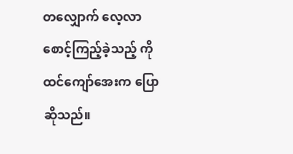တလျှောက် လေ့လာစောင့်ကြည့်ခဲ့သည့် ကိုထင်ကျော်အေးက ပြောဆိုသည်။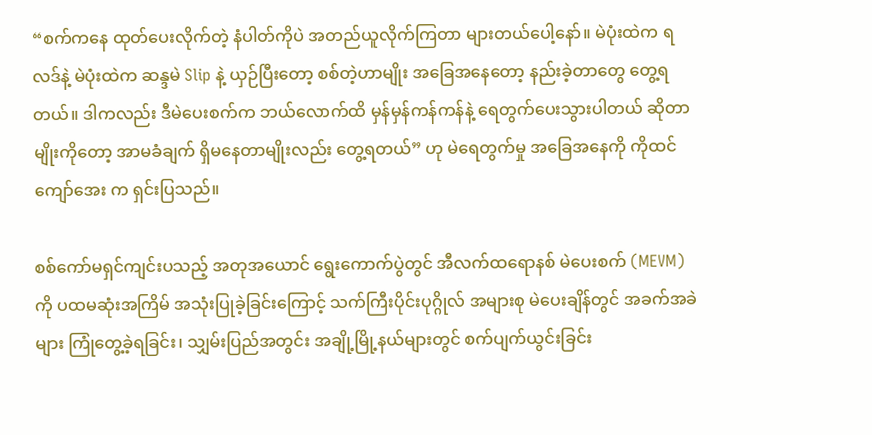“စက်ကနေ ထုတ်ပေးလိုက်တဲ့ နံပါတ်ကိုပဲ အတည်ယူလိုက်ကြတာ များတယ်ပေါ့နော်။ မဲပုံးထဲက ရလဒ်နဲ့ မဲပုံးထဲက ဆန္ဒမဲ Slip နဲ့ ယှဉ်ပြီးတော့ စစ်တဲ့ဟာမျိုး အခြေအနေတော့ နည်းခဲ့တာတွေ တွေ့ရတယ်။ ဒါကလည်း ဒီမဲပေးစက်က ဘယ်လောက်ထိ မှန်မှန်ကန်ကန်နဲ့ ရေတွက်ပေးသွားပါတယ် ဆိုတာမျိုးကိုတော့ အာမခံချက် ရှိမနေတာမျိုးလည်း တွေ့ရတယ်” ဟု မဲရေတွက်မှု အခြေအနေကို ကိုထင်ကျော်အေး က ရှင်းပြသည်။

စစ်ကော်မရှင်ကျင်းပသည့် အတုအယောင် ရွေးကောက်ပွဲတွင် အီလက်ထရောနစ် မဲပေးစက် (MEVM) ကို ပထမဆုံးအကြိမ် အသုံးပြုခဲ့ခြင်းကြောင့် သက်ကြီးပိုင်းပုဂ္ဂိုလ် အများစု မဲပေးချိန်တွင် အခက်အခဲများ ကြုံတွေ့ခဲ့ရခြင်း၊ သျှမ်းပြည်အတွင်း အချို့မြို့နယ်များတွင် စက်ပျက်ယွင်းခြင်း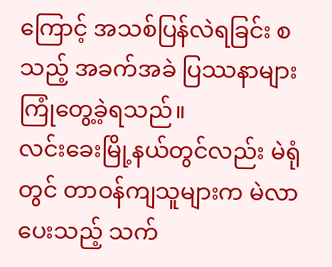ကြောင့် အသစ်ပြန်လဲရခြင်း စသည့် အခက်အခဲ ပြဿနာများ ကြုံတွေ့ခဲ့ရသည်။
လင်းခေးမြို့နယ်တွင်လည်း မဲရုံတွင် တာဝန်ကျသူများက မဲလာပေးသည့် သက်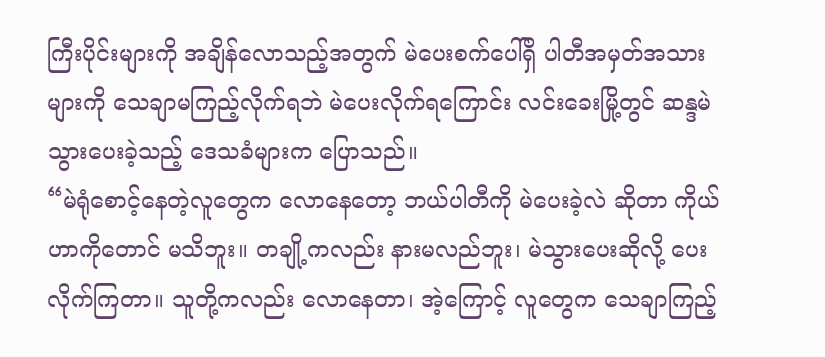ကြီးပိုင်းများကို အချိန်လောသည့်အတွက် မဲပေးစက်ပေါ်ရှိ ပါတီအမှတ်အသားများကို သေချာမကြည့်လိုက်ရဘဲ မဲပေးလိုက်ရကြောင်း လင်းခေးမြို့တွင် ဆန္ဒမဲသွားပေးခဲ့သည့် ဒေသခံများက ပြောသည်။
“မဲရုံစောင့်နေတဲ့လူတွေက လောနေတော့ ဘယ်ပါတီကို မဲပေးခဲ့လဲ ဆိုတာ ကိုယ်ဟာကိုတောင် မသိဘူး။ တချို့ကလည်း နားမလည်ဘူး၊ မဲသွားပေးဆိုလို့ ပေးလိုက်ကြတာ။ သူတို့ကလည်း လောနေတာ၊ အဲ့ကြောင့် လူတွေက သေချာကြည့်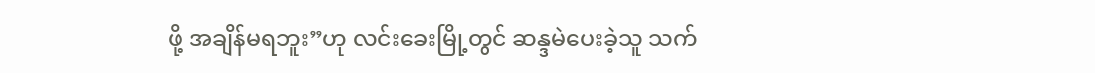ဖို့ အချိန်မရဘူး”ဟု လင်းခေးမြို့တွင် ဆန္ဒမဲပေးခဲ့သူ သက်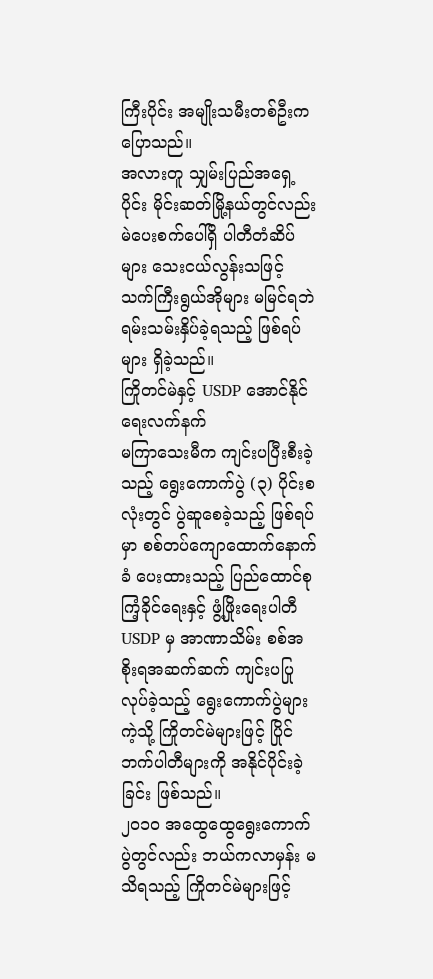ကြီးပိုင်း အမျိုးသမီးတစ်ဦးက ပြောသည်။
အလားတူ သျှမ်းပြည်အရှေ့ပိုင်း မိုင်းဆတ်မြို့နယ်တွင်လည်း မဲပေးစက်ပေါ်ရှိ ပါတီတံဆိပ်များ သေးငယ်လွန်းသဖြင့် သက်ကြီးရွယ်အိုများ မမြင်ရဘဲ ရမ်းသမ်းနှိပ်ခဲ့ရသည့် ဖြစ်ရပ်များ ရှိခဲ့သည်။
ကြိုတင်မဲနှင့် USDP အောင်နိုင်ရေးလက်နက်
မကြာသေးမီက ကျင်းပပြီးစီးခဲ့သည့် ရွေးကောက်ပွဲ (၃) ပိုင်းစလုံးတွင် ပွဲဆူစေခဲ့သည့် ဖြစ်ရပ်မှာ စစ်တပ်ကျောထောက်နောက်ခံ ပေးထားသည့် ပြည်ထောင်စုကြံ့ခိုင်ရေးနှင့် ဖွံ့ဖြိုးရေးပါတီ USDP မှ အာဏာသိမ်း စစ်အစိုးရအဆက်ဆက် ကျင်းပပြုလုပ်ခဲ့သည့် ရွေးကောက်ပွဲများကဲ့သို့ ကြိုတင်မဲများဖြင့် ပြိုင်ဘက်ပါတီများကို အနိုင်ပိုင်းခဲ့ခြင်း ဖြစ်သည်။
၂၀၁၀ အထွေထွေရွေးကောက်ပွဲတွင်လည်း ဘယ်ကလာမှန်း မသိရသည့် ကြိုတင်မဲများဖြင့်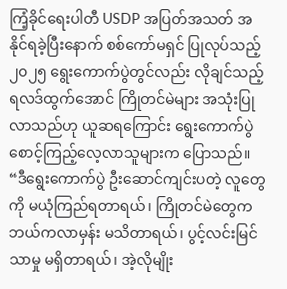ကြံ့ခိုင်ရေးပါတီ USDP အပြတ်အသတ် အနိုင်ရခဲ့ပြီးနောက် စစ်ကော်မရှင် ပြုလုပ်သည့် ၂၀၂၅ ရွေးကောက်ပွဲတွင်လည်း လိုချင်သည့် ရလဒ်ထွက်အောင် ကြိုတင်မဲများ အသုံးပြုလာသည်ဟု ယူဆရကြောင်း ရွေးကောက်ပွဲစောင့်ကြည့်လေ့လာသူများက ပြောသည်။
“ဒီရွေးကောက်ပွဲ ဦးဆောင်ကျင်းပတဲ့ လူတွေကို မယုံကြည်ရတာရယ်၊ ကြိုတင်မဲတွေက ဘယ်ကလာမှန်း မသိတာရယ်၊ ပွင့်လင်းမြင်သာမှု မရှိတာရယ်၊ အဲ့လိုမျိုး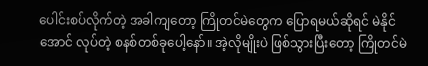ပေါင်းစပ်လိုက်တဲ့ အခါကျတော့ ကြိုတင်မဲတွေက ပြောရမယ်ဆိုရင် မဲနိုင်အောင် လုပ်တဲ့ စနစ်တစ်ခုပေါ့နော်။ အဲ့လိုမျိုးပဲ ဖြစ်သွားပြီးတော့ ကြိုတင်မဲ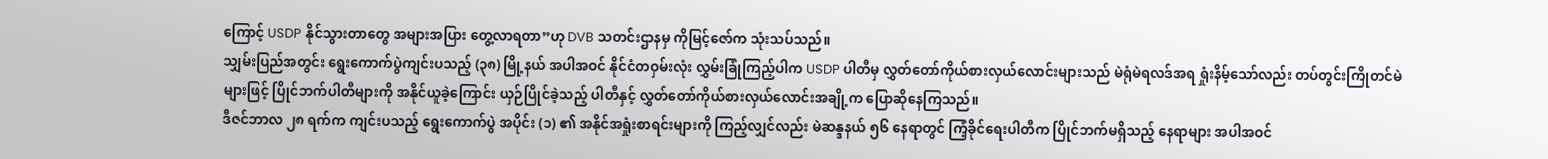ကြောင့် USDP နိုင်သွားတာတွေ အများအပြား တွေ့လာရတာ”ဟု DVB သတင်းဌာနမှ ကိုမြင့်ဇော်က သုံးသပ်သည်။
သျှမ်းပြည်အတွင်း ရွေးကောက်ပွဲကျင်းပသည့် (၃၈) မြို့နယ် အပါအဝင် နိုင်ငံတဝှမ်းလုံး လွှမ်းခြုံကြည့်ပါက USDP ပါတီမှ လွှတ်တော်ကိုယ်စားလှယ်လောင်းများသည် မဲရုံမဲရလဒ်အရ ရှုံးနိမ့်သော်လည်း တပ်တွင်းကြိုတင်မဲများဖြင့် ပြိုင်ဘက်ပါတီများကို အနိုင်ယူခဲ့ကြောင်း ယှဉ်ပြိုင်ခဲ့သည့် ပါတီနှင့် လွှတ်တော်ကိုယ်စားလှယ်လောင်းအချို့က ပြောဆိုနေကြသည်။
ဒီဇင်ဘာလ ၂၈ ရက်က ကျင်းပသည့် ရွေးကောက်ပွဲ အပိုင်း (၁) ၏ အနိုင်အရှုံးစာရင်းများကို ကြည့်လျှင်လည်း မဲဆန္ဒနယ် ၅၆ နေရာတွင် ကြံ့ခိုင်ရေးပါတီက ပြိုင်ဘက်မရှိသည့် နေရာများ အပါအဝင်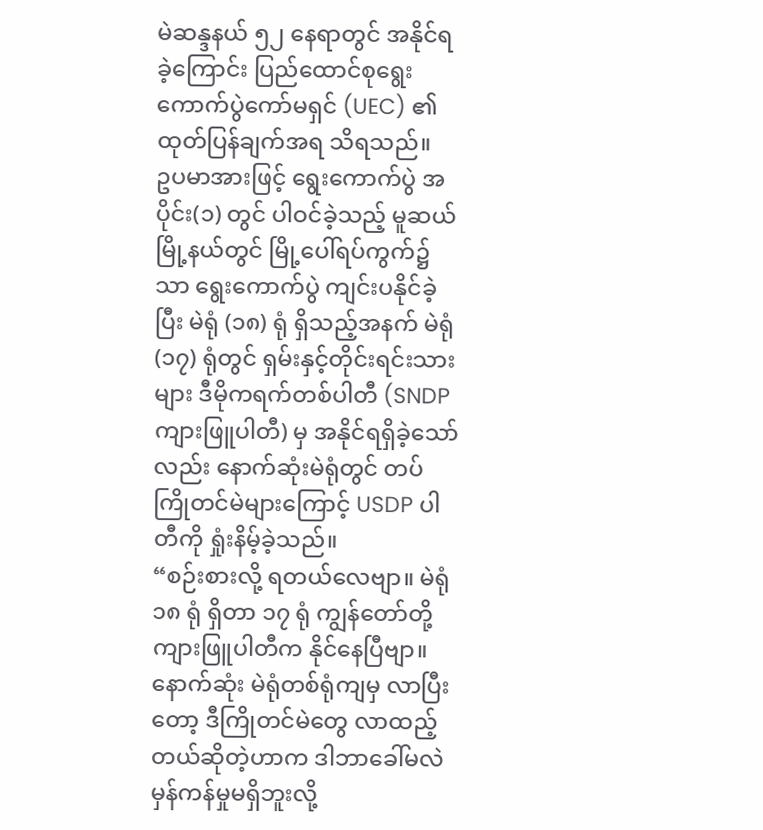မဲဆန္ဒနယ် ၅၂ နေရာတွင် အနိုင်ရခဲ့ကြောင်း ပြည်ထောင်စုရွေးကောက်ပွဲကော်မရှင် (UEC) ၏ ထုတ်ပြန်ချက်အရ သိရသည်။
ဥပမာအားဖြင့် ရွေးကောက်ပွဲ အပိုင်း(၁) တွင် ပါဝင်ခဲ့သည့် မူဆယ်မြို့နယ်တွင် မြို့ပေါ်ရပ်ကွက်၌သာ ရွေးကောက်ပွဲ ကျင်းပနိုင်ခဲ့ပြီး မဲရုံ (၁၈) ရုံ ရှိသည့်အနက် မဲရုံ (၁၇) ရုံတွင် ရှမ်းနှင့်တိုင်းရင်းသားများ ဒီမိုကရက်တစ်ပါတီ (SNDP ကျားဖြူပါတီ) မှ အနိုင်ရရှိခဲ့သော်လည်း နောက်ဆုံးမဲရုံတွင် တပ်ကြိုတင်မဲများကြောင့် USDP ပါတီကို ရှုံးနိမ့်ခဲ့သည်။
“စဉ်းစားလို့ ရတယ်လေဗျာ။ မဲရုံ ၁၈ ရုံ ရှိတာ ၁၇ ရုံ ကျွန်တော်တို့ ကျားဖြူပါတီက နိုင်နေပြီဗျာ။ နောက်ဆုံး မဲရုံတစ်ရုံကျမှ လာပြီးတော့ ဒီကြိုတင်မဲတွေ လာထည့်တယ်ဆိုတဲ့ဟာက ဒါဘာခေါ်မလဲ မှန်ကန်မှုမရှိဘူးလို့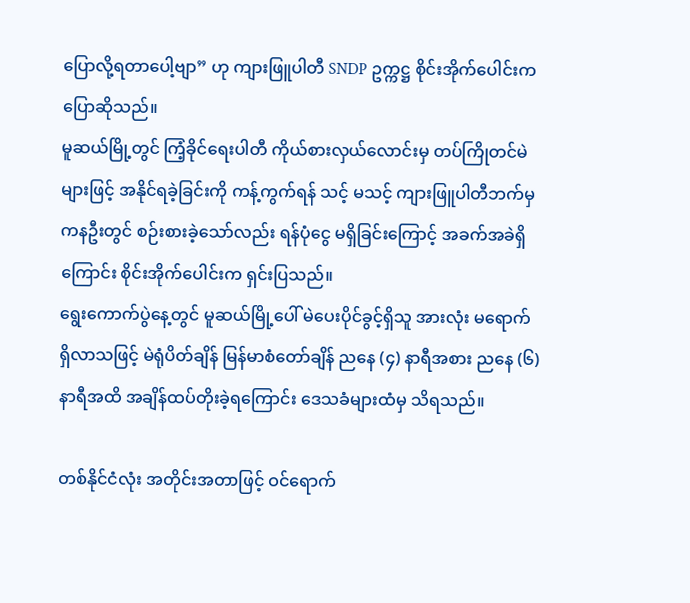ပြောလို့ရတာပေါ့ဗျာ” ဟု ကျားဖြူပါတီ SNDP ဥက္ကဋ္ဌ စိုင်းအိုက်ပေါင်းက ပြောဆိုသည်။
မူဆယ်မြို့တွင် ကြံ့ခိုင်ရေးပါတီ ကိုယ်စားလှယ်လောင်းမှ တပ်ကြိုတင်မဲများဖြင့် အနိုင်ရခဲ့ခြင်းကို ကန့်ကွက်ရန် သင့် မသင့် ကျားဖြူပါတီဘက်မှ ကနဦးတွင် စဉ်းစားခဲ့သော်လည်း ရန်ပုံငွေ မရှိခြင်းကြောင့် အခက်အခဲရှိကြောင်း စိုင်းအိုက်ပေါင်းက ရှင်းပြသည်။
ရွေးကောက်ပွဲနေ့တွင် မူဆယ်မြို့ပေါ် မဲပေးပိုင်ခွင့်ရှိသူ အားလုံး မရောက်ရှိလာသဖြင့် မဲရုံပိတ်ချိန် မြန်မာစံတော်ချိန် ညနေ (၄) နာရီအစား ညနေ (၆) နာရီအထိ အချိန်ထပ်တိုးခဲ့ရကြောင်း ဒေသခံများထံမှ သိရသည်။

တစ်နိုင်ငံလုံး အတိုင်းအတာဖြင့် ဝင်ရောက်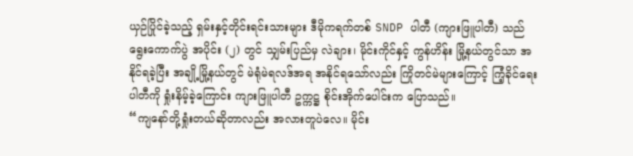ယှဉ်ပြိုင်ခဲ့သည့် ရှမ်းနှင့်တိုင်းရင်းသားများ ဒီမိုကရက်တစ် SNDP ပါတီ (ကျားဖြူပါတီ) သည် ရွေးကောက်ပွဲ အပိုင်း (၂) တွင် သျှမ်းပြည်မှ လဲချား၊ မိုင်းကိုင်နှင့် ကွန်ဟိန်း မြို့နယ်တွင်သာ အနိုင်ရခဲ့ပြီး အချို့မြို့နယ်တွင် မဲရုံမဲရလဒ်အရ အနိုင်ရသော်လည်း ကြိုတင်မဲများကြောင့် ကြံ့ခိုင်ရေးပါတီကို ရှုံးနိမ့်ခဲ့ကြောင်း ကျားဖြူပါတီ ဥက္ကဋ္ဌ စိုင်းအိုက်ပေါင်းက ပြောသည်။
“ကျနော်တို့ရှုံးတယ်ဆိုတာလည်း အလားတူပဲလေ။ မိုင်း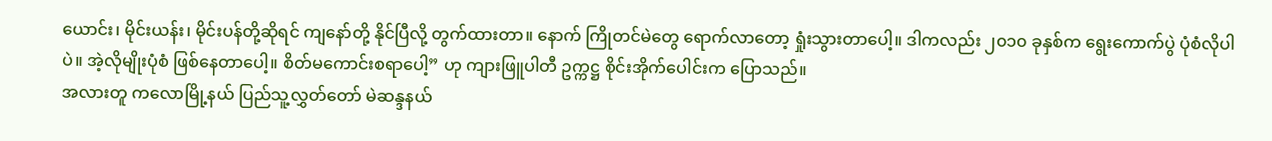ယောင်း၊ မိုင်းယန်း၊ မိုင်းပန်တို့ဆိုရင် ကျနော်တို့ နိုင်ပြီလို့ တွက်ထားတာ။ နောက် ကြိုတင်မဲတွေ ရောက်လာတော့ ရှုံးသွားတာပေါ့။ ဒါကလည်း ၂၀၁၀ ခုနှစ်က ရွေးကောက်ပွဲ ပုံစံလိုပါပဲ။ အဲ့လိုမျိုးပုံစံ ဖြစ်နေတာပေါ့။ စိတ်မကောင်းစရာပေါ့” ဟု ကျားဖြူပါတီ ဥက္ကဋ္ဌ စိုင်းအိုက်ပေါင်းက ပြောသည်။
အလားတူ ကလောမြို့နယ် ပြည်သူ့လွှတ်တော် မဲဆန္ဒနယ်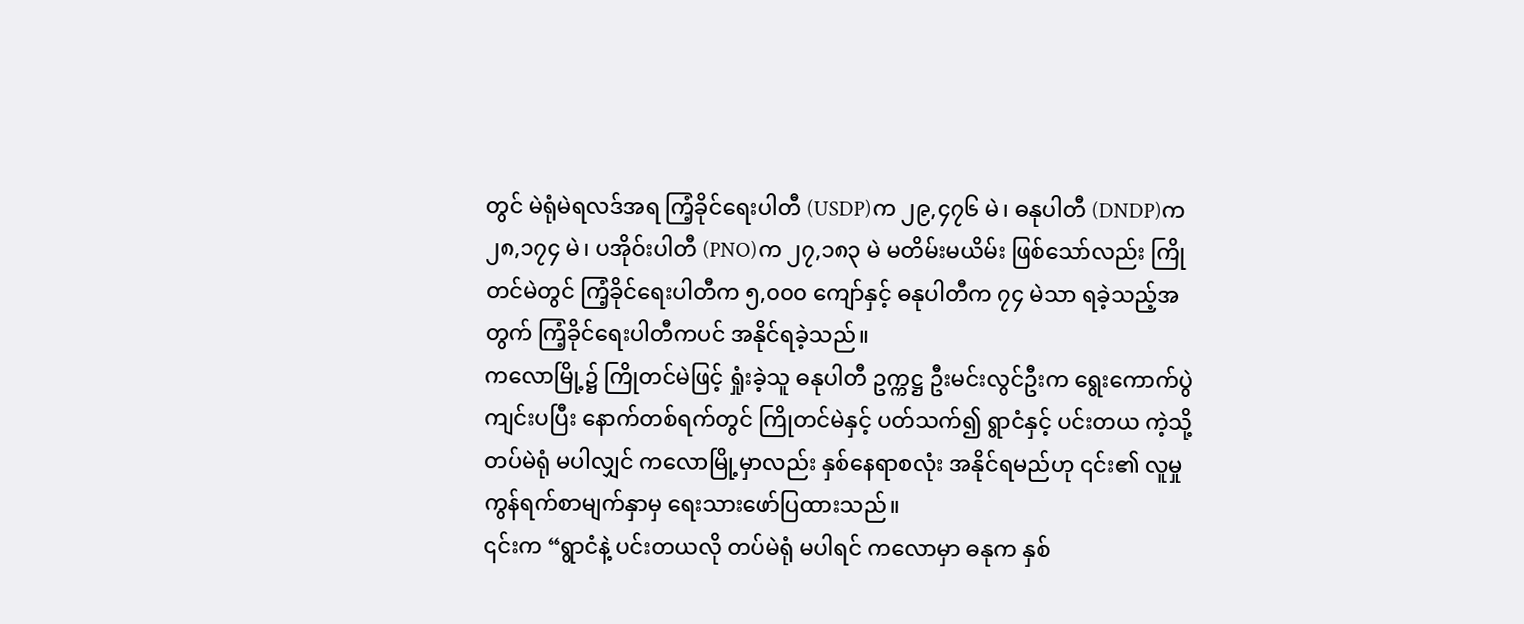တွင် မဲရုံမဲရလဒ်အရ ကြံ့ခိုင်ရေးပါတီ (USDP)က ၂၉,၄၇၆ မဲ၊ ဓနုပါတီ (DNDP)က ၂၈,၁၇၄ မဲ၊ ပအိုဝ်းပါတီ (PNO)က ၂၇,၁၈၃ မဲ မတိမ်းမယိမ်း ဖြစ်သော်လည်း ကြိုတင်မဲတွင် ကြံ့ခိုင်ရေးပါတီက ၅,၀၀၀ ကျော်နှင့် ဓနုပါတီက ၇၄ မဲသာ ရခဲ့သည့်အတွက် ကြံ့ခိုင်ရေးပါတီကပင် အနိုင်ရခဲ့သည်။
ကလောမြို့၌ ကြိုတင်မဲဖြင့် ရှုံးခဲ့သူ ဓနုပါတီ ဥက္ကဋ္ဌ ဦးမင်းလွင်ဦးက ရွေးကောက်ပွဲကျင်းပပြီး နောက်တစ်ရက်တွင် ကြိုတင်မဲနှင့် ပတ်သက်၍ ရွာငံနှင့် ပင်းတယ ကဲ့သို့ တပ်မဲရုံ မပါလျှင် ကလောမြို့မှာလည်း နှစ်နေရာစလုံး အနိုင်ရမည်ဟု ၎င်း၏ လူမှုကွန်ရက်စာမျက်နှာမှ ရေးသားဖော်ပြထားသည်။
၎င်းက “ရွာငံနဲ့ ပင်းတယလို တပ်မဲရုံ မပါရင် ကလောမှာ ဓနုက နှစ်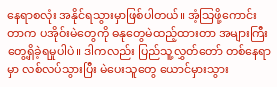နေရာစလုံး အနိုင်ရသွားမှာဖြစ်ပါတယ်။ အံ့သြဖို့ကောင်းတာက ပအိုဝ်းမဲတွေကို ဓနုတွေမဲထည့်ထားတာ အများကြီး တွေ့ရှိခဲ့ရမှုပါပဲ။ ဒါကလည်း ပြည်သူ့လွှတ်တော် တစ်နေရာမှာ လစ်လပ်သွားပြီး မဲပေးသူတွေ ယောင်မှားသွား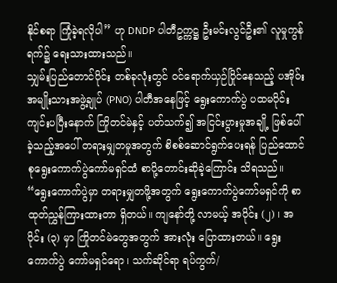နိုင်စရာ ကြုံခဲ့ရလိုပါ” ဟု DNDP ပါတီဥက္ကဋ္ဌ ဦးမင်းလွင်ဦး၏ လူမှုကွန်ရက်၌ ရေးသားထားသည်။
သျှမ်းပြည်တောင်ပိုင်း တစ်ခုလုံးတွင် ဝင်ရောက်ယှဉ်ပြိုင်နေသည့် ပအိုဝ်းအမျိုးသားအဖွဲ့ချုပ် (PNO) ပါတီအနေဖြင့် ရွေးကောက်ပွဲ ပထမပိုင်း ကျင်းပပြီးနောက် ကြိုတင်မဲနှင့် ပတ်သက်၍ အငြင်းပွားမှုအချို့ ဖြစ်ပေါ်ခဲ့သည့်အပေါ် တရားမျှတမှုအတွက် စိစစ်ဆောင်ရွက်ပေးရန် ပြည်ထောင်စုရွေးကောက်ပွဲကော်မရှင်ထံ စာပို့တောင်းဆိုခဲ့ကြောင်း သိရသည်။
“ရွေးကောက်ပွဲမှာ တရားမျှတဖို့အတွက် ရွေးကောက်ပွဲကော်မရှင်ကို စာထုတ်ညွှန်ကြားထားတာ ရှိတယ်။ ကျနော်တို့ လာမယ့် အပိုင်း (၂) ၊ အပိုင်း (၃) မှာ ကြိုတင်မဲတွေအတွက် အားလုံး ပြောထားတယ်။ ရွေးကောက်ပွဲ ကော်မရှင်ရော၊ သက်ဆိုင်ရာ ရပ်ကွက်/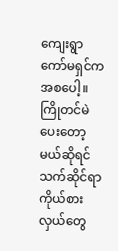ကျေးရွာ ကော်မရှင်ကအစပေါ့။ ကြိုတင်မဲ ပေးတော့မယ်ဆိုရင် သက်ဆိုင်ရာ ကိုယ်စားလှယ်တွေ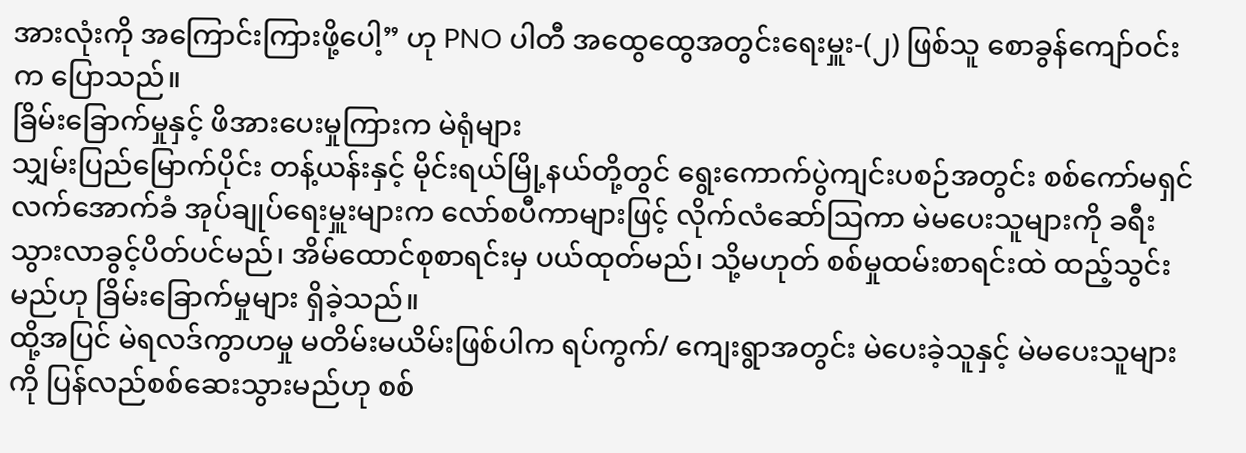အားလုံးကို အကြောင်းကြားဖို့ပေါ့” ဟု PNO ပါတီ အထွေထွေအတွင်းရေးမှူး-(၂) ဖြစ်သူ စောခွန်ကျော်ဝင်းက ပြောသည်။
ခြိမ်းခြောက်မှုနှင့် ဖိအားပေးမှုကြားက မဲရုံများ
သျှမ်းပြည်မြောက်ပိုင်း တန့်ယန်းနှင့် မိုင်းရယ်မြို့နယ်တို့တွင် ရွေးကောက်ပွဲကျင်းပစဉ်အတွင်း စစ်ကော်မရှင်လက်အောက်ခံ အုပ်ချုပ်ရေးမှူးများက လော်စပီကာများဖြင့် လိုက်လံဆော်ဩကာ မဲမပေးသူများကို ခရီးသွားလာခွင့်ပိတ်ပင်မည်၊ အိမ်ထောင်စုစာရင်းမှ ပယ်ထုတ်မည်၊ သို့မဟုတ် စစ်မှုထမ်းစာရင်းထဲ ထည့်သွင်းမည်ဟု ခြိမ်းခြောက်မှုများ ရှိခဲ့သည်။
ထို့အပြင် မဲရလဒ်ကွာဟမှု မတိမ်းမယိမ်းဖြစ်ပါက ရပ်ကွက်/ ကျေးရွာအတွင်း မဲပေးခဲ့သူနှင့် မဲမပေးသူများကို ပြန်လည်စစ်ဆေးသွားမည်ဟု စစ်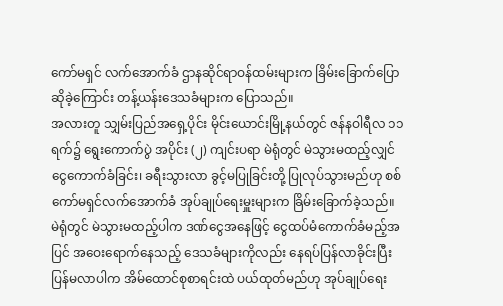ကော်မရှင် လက်အောက်ခံ ဌာနဆိုင်ရာဝန်ထမ်းများက ခြိမ်းခြောက်ပြောဆိုခဲ့ကြောင်း တန့်ယန်းဒေသခံများက ပြောသည်။
အလားတူ သျှမ်းပြည်အရှေ့ပိုင်း မိုင်းယောင်းမြို့နယ်တွင် ဇန်နဝါရီလ ၁၁ ရက်၌ ရွေးကောက်ပွဲ အပိုင်း (၂) ကျင်းပရာ မဲရုံတွင် မဲသွားမထည့်လျှင် ငွေကောက်ခံခြင်း၊ ခရီးသွားလာ ခွင့်မပြုခြင်းတို့ ပြုလုပ်သွားမည်ဟု စစ်ကော်မရှင်လက်အောက်ခံ အုပ်ချုပ်ရေးမှူးများက ခြိမ်းခြောက်ခဲ့သည်။
မဲရုံတွင် မဲသွားမထည့်ပါက ဒဏ်ငွေအနေဖြင့် ငွေထပ်မံကောက်ခံမည့်အပြင် အဝေးရောက်နေသည့် ဒေသခံများကိုလည်း နေရပ်ပြန်လာခိုင်းပြီး ပြန်မလာပါက အိမ်ထောင်စုစာရင်းထဲ ပယ်ထုတ်မည်ဟု အုပ်ချုပ်ရေး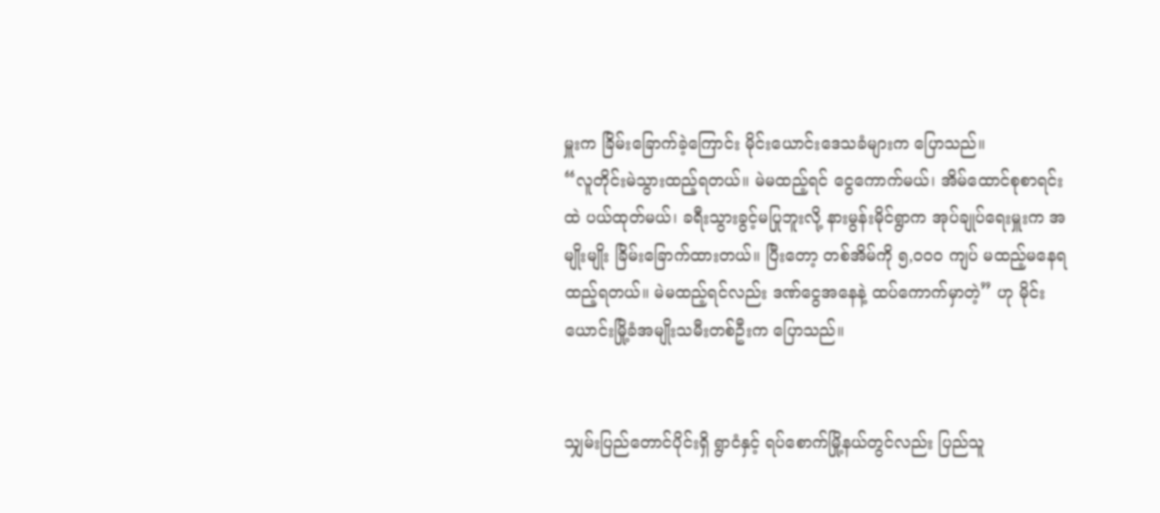မှူးက ခြိမ်းခြောက်ခဲ့ကြောင်း မိုင်းယောင်းဒေသခံများက ပြောသည်။
“လူတိုင်းမဲသွားထည့်ရတယ်။ မဲမထည့်ရင် ငွေကောက်မယ်၊ အိမ်ထောင်စုစာရင်းထဲ ပယ်ထုတ်မယ်၊ ခရီးသွားခွင့်မပြုဘူးလို့ နားမွန်းမိုင်ရွာက အုပ်ချုပ်ရေးမှူးက အမျိုးမျိုး ခြိမ်းခြောက်ထားတယ်။ ပြီးတော့ တစ်အိမ်ကို ၅,၀၀၀ ကျပ် မထည့်မနေရ ထည့်ရတယ်။ မဲမထည့်ရင်လည်း ဒဏ်ငွေအနေနဲ့ ထပ်ကောက်မှာတဲ့” ဟု မိုင်းယောင်းမြို့ခံအမျိုးသမီးတစ်ဦးက ပြောသည်။


သျှမ်းပြည်တောင်ပိုင်းရှိ ရွာငံနှင့် ရပ်စောက်မြို့နယ်တွင်လည်း ပြည်သူ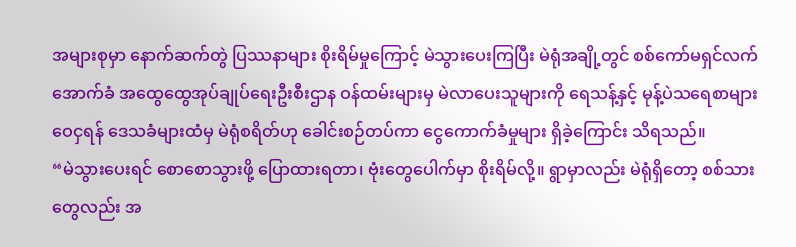အများစုမှာ နောက်ဆက်တွဲ ပြဿနာများ စိုးရိမ်မှုကြောင့် မဲသွားပေးကြပြီး မဲရုံအချို့တွင် စစ်ကော်မရှင်လက်အောက်ခံ အထွေထွေအုပ်ချုပ်ရေးဦးစီးဌာန ဝန်ထမ်းများမှ မဲလာပေးသူများကို ရေသန့်နှင့် မုန့်ပဲသရေစာများ ဝေငှရန် ဒေသခံများထံမှ မဲရုံစရိတ်ဟု ခေါင်းစဉ်တပ်ကာ ငွေကောက်ခံမှုများ ရှိခဲ့ကြောင်း သိရသည်။
“မဲသွားပေးရင် စောစောသွားဖို့ ပြောထားရတာ၊ ဗုံးတွေပေါက်မှာ စိုးရိမ်လို့။ ရွာမှာလည်း မဲရုံရှိတော့ စစ်သားတွေလည်း အ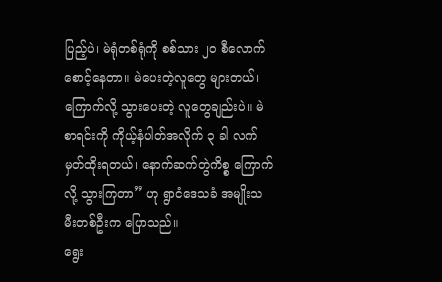ပြည့်ပဲ၊ မဲရုံတစ်ရုံကို စစ်သား ၂၀ စီလောက် စောင့်နေတာ။ မဲပေးတဲ့လူတွေ များတယ်၊ ကြောက်လို့ သွားပေးတဲ့ လူတွေချည်းပဲ။ မဲစာရင်းကို ကိုယ့်နံပါတ်အလိုက် ၃ ခါ လက်မှတ်ထိုးရတယ်၊ နောက်ဆက်တွဲကိစ္စ ကြောက်လို့ သွားကြတာ” ဟု ရွာငံဒေသခံ အမျိုးသမီးတစ်ဦးက ပြောသည်။
ရွေး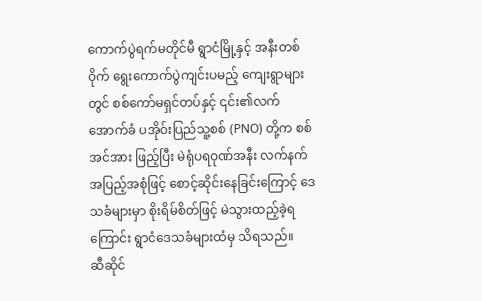ကောက်ပွဲရက်မတိုင်မီ ရွာငံမြို့နှင့် အနီးတစ်ဝိုက် ရွေးကောက်ပွဲကျင်းပမည့် ကျေးရွာများတွင် စစ်ကော်မရှင်တပ်နှင့် ၎င်း၏လက်အောက်ခံ ပအိုဝ်းပြည်သူ့စစ် (PNO) တို့က စစ်အင်အား ဖြည့်ပြီး မဲရုံပရဝုဏ်အနီး လက်နက်အပြည့်အစုံဖြင့် စောင့်ဆိုင်းနေခြင်းကြောင့် ဒေသခံများမှာ စိုးရိမ်စိတ်ဖြင့် မဲသွားထည့်ခဲ့ရကြောင်း ရွာငံဒေသခံများထံမှ သိရသည်။
ဆီဆိုင်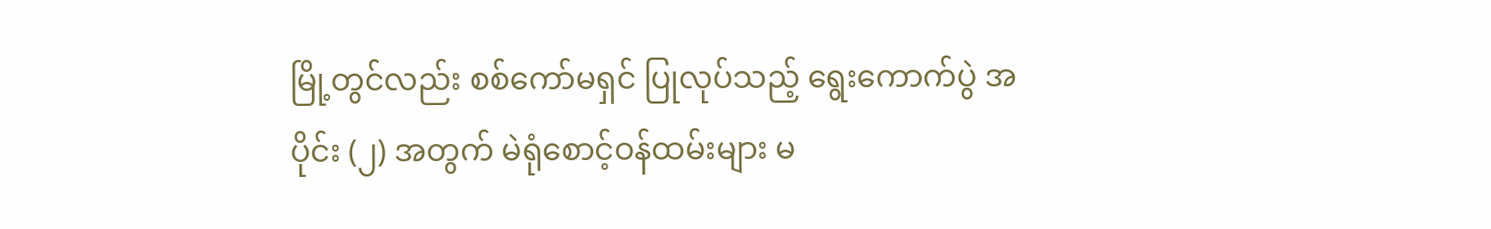မြို့တွင်လည်း စစ်ကော်မရှင် ပြုလုပ်သည့် ရွေးကောက်ပွဲ အပိုင်း (၂) အတွက် မဲရုံစောင့်ဝန်ထမ်းများ မ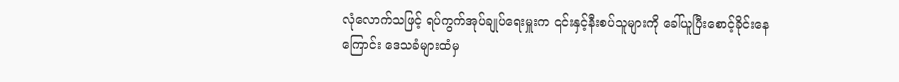လုံလောက်သဖြင့် ရပ်ကွက်အုပ်ချုပ်ရေးမှူးက ၎င်းနှင့်နီးစပ်သူများကို ခေါ်ယူပြီးစောင့်ခိုင်းနေကြောင်း ဒေသခံများထံမှ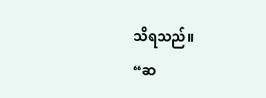သိရသည်။
“ဆ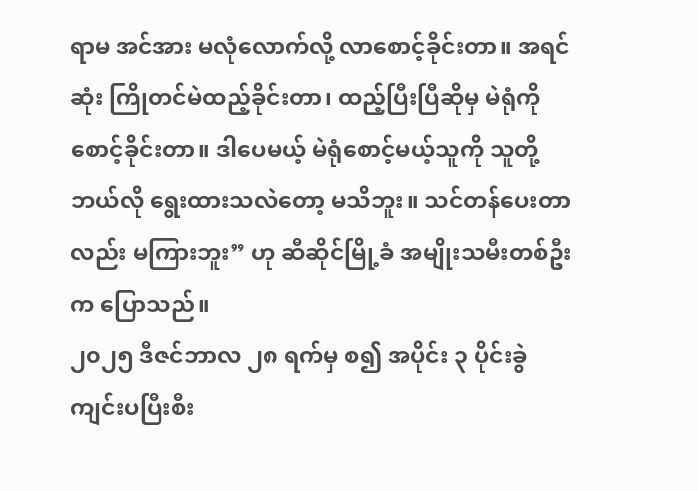ရာမ အင်အား မလုံလောက်လို့ လာစောင့်ခိုင်းတာ။ အရင်ဆုံး ကြိုတင်မဲထည့်ခိုင်းတာ၊ ထည့်ပြီးပြီဆိုမှ မဲရုံကို စောင့်ခိုင်းတာ။ ဒါပေမယ့် မဲရုံစောင့်မယ့်သူကို သူတို့ ဘယ်လို ရွေးထားသလဲတော့ မသိဘူး။ သင်တန်ပေးတာလည်း မကြားဘူး” ဟု ဆီဆိုင်မြို့ခံ အမျိုးသမီးတစ်ဦးက ပြောသည်။
၂၀၂၅ ဒီဇင်ဘာလ ၂၈ ရက်မှ စ၍ အပိုင်း ၃ ပိုင်းခွဲ ကျင်းပပြီးစီး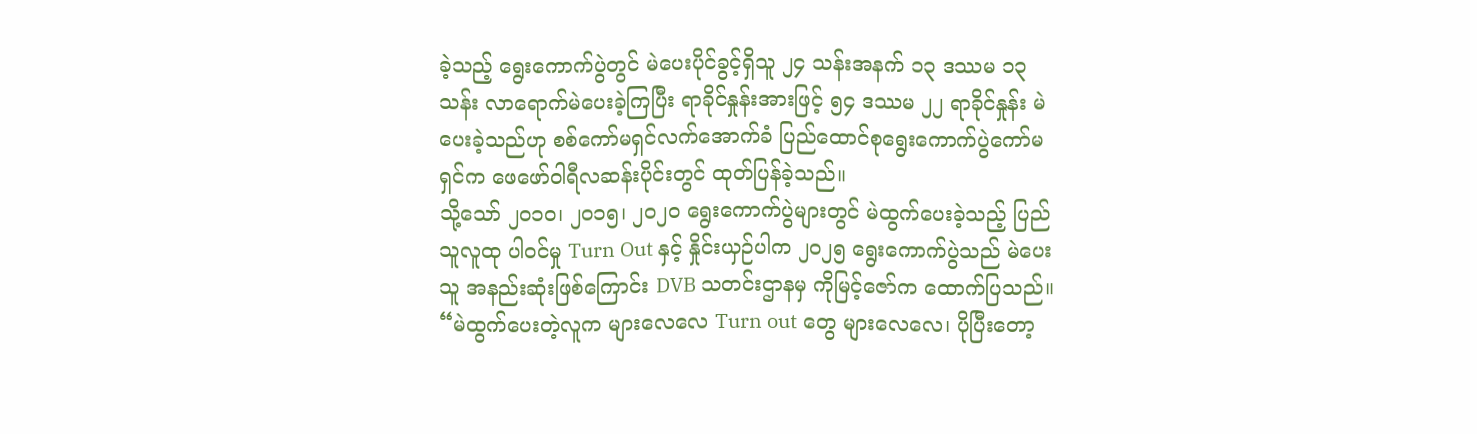ခဲ့သည့် ရွေးကောက်ပွဲတွင် မဲပေးပိုင်ခွင့်ရှိသူ ၂၄ သန်းအနက် ၁၃ ဒဿမ ၁၃ သန်း လာရောက်မဲပေးခဲ့ကြပြီး ရာခိုင်နှုန်းအားဖြင့် ၅၄ ဒဿမ ၂၂ ရာခိုင်နှုန်း မဲပေးခဲ့သည်ဟု စစ်ကော်မရှင်လက်အောက်ခံ ပြည်ထောင်စုရွေးကောက်ပွဲကော်မရှင်က ဖေဖော်ဝါရီလဆန်းပိုင်းတွင် ထုတ်ပြန်ခဲ့သည်။
သို့သော် ၂၀၁၀၊ ၂၀၁၅၊ ၂၀၂၀ ရွေးကောက်ပွဲများတွင် မဲထွက်ပေးခဲ့သည့် ပြည်သူလူထု ပါဝင်မှု Turn Out နှင့် နှိုင်းယှဉ်ပါက ၂၀၂၅ ရွေးကောက်ပွဲသည် မဲပေးသူ အနည်းဆုံးဖြစ်ကြောင်း DVB သတင်းဌာနမှ ကိုမြင့်ဇော်က ထောက်ပြသည်။
“မဲထွက်ပေးတဲ့လူက များလေလေ Turn out တွေ များလေလေ၊ ပိုပြီးတော့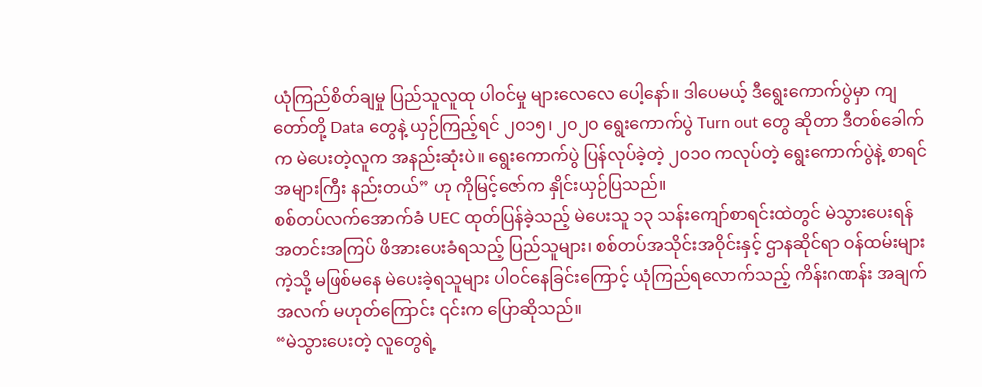ယုံကြည်စိတ်ချမှု ပြည်သူလူထု ပါဝင်မှု များလေလေ ပေါ့နော်။ ဒါပေမယ့် ဒီရွေးကောက်ပွဲမှာ ကျတော်တို့ Data တွေနဲ့ ယှဉ်ကြည့်ရင် ၂၀၁၅၊ ၂၀၂၀ ရွေးကောက်ပွဲ Turn out တွေ ဆိုတာ ဒီတစ်ခေါက်က မဲပေးတဲ့လူက အနည်းဆုံးပဲ။ ရွေးကောက်ပွဲ ပြန်လုပ်ခဲ့တဲ့ ၂၀၁၀ ကလုပ်တဲ့ ရွေးကောက်ပွဲနဲ့ စာရင် အများကြီး နည်းတယ်” ဟု ကိုမြင့်ဇော်က နှိုင်းယှဉ်ပြသည်။
စစ်တပ်လက်အောက်ခံ UEC ထုတ်ပြန်ခဲ့သည့် မဲပေးသူ ၁၃ သန်းကျော်စာရင်းထဲတွင် မဲသွားပေးရန် အတင်းအကြပ် ဖိအားပေးခံရသည့် ပြည်သူများ၊ စစ်တပ်အသိုင်းအဝိုင်းနှင့် ဌာနဆိုင်ရာ ဝန်ထမ်းများကဲ့သို့ မဖြစ်မနေ မဲပေးခဲ့ရသူများ ပါဝင်နေခြင်းကြောင့် ယုံကြည်ရလောက်သည့် ကိန်းဂဏန်း အချက်အလက် မဟုတ်ကြောင်း ၎င်းက ပြောဆိုသည်။
“မဲသွားပေးတဲ့ လူတွေရဲ့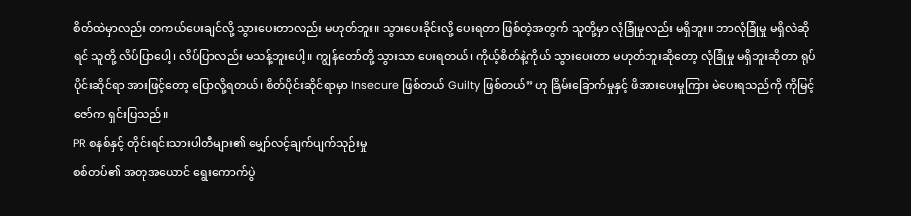စိတ်ထဲမှာလည်း တကယ်ပေးချင်လို့ သွားပေးတာလည်း မဟုတ်ဘူး။ သွားပေးခိုင်းလို့ ပေးရတာ ဖြစ်တဲ့အတွက် သူတို့မှာ လုံခြုံမှုလည်း မရှိဘူး။ ဘာလုံခြုံမှု မရှိလဲဆိုရင် သူတို့ လိပ်ပြာပေါ့၊ လိပ်ပြာလည်း မသန့်ဘူးပေါ့။ ကျွန်တော်တို့ သွားသာ ပေးရတယ်၊ ကိုယ့်စိတ်နဲ့ကိုယ် သွားပေးတာ မဟုတ်ဘူးဆိုတော့ လုံခြုံမှု မရှိဘူးဆိုတာ ရုပ်ပိုင်းဆိုင်ရာ အားဖြင့်တော့ ပြောလို့ရတယ်၊ စိတ်ပိုင်းဆိုင်ရာမှာ Insecure ဖြစ်တယ် Guilty ဖြစ်တယ်” ဟု ခြိမ်းခြောက်မှုနှင့် ဖိအားပေးမှုကြား မဲပေးရသည်ကို ကိုမြင့်ဇော်က ရှင်းပြသည်။
PR စနစ်နှင့် တိုင်းရင်းသားပါတီများ၏ မျှော်လင့်ချက်ပျက်သုဉ်းမှု
စစ်တပ်၏ အတုအယောင် ရွေးကောက်ပွဲ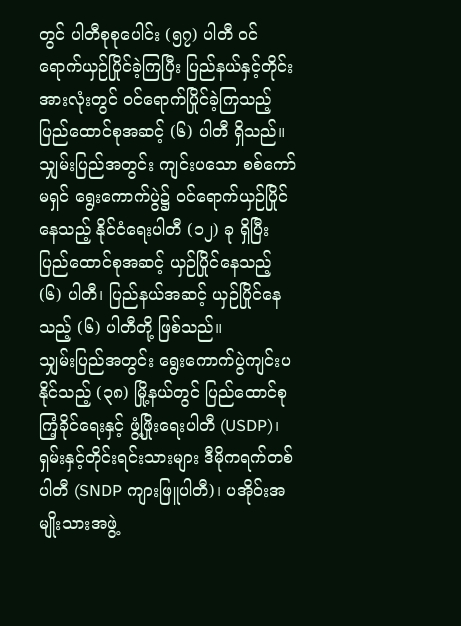တွင် ပါတီစုစုပေါင်း (၅၇) ပါတီ ဝင်ရောက်ယှဉ်ပြိုင်ခဲ့ကြပြီး ပြည်နယ်နှင့်တိုင်း အားလုံးတွင် ဝင်ရောက်ပြိုင်ခဲ့ကြသည့် ပြည်ထောင်စုအဆင့် (၆) ပါတီ ရှိသည်။
သျှမ်းပြည်အတွင်း ကျင်းပသော စစ်ကော်မရှင် ရွေးကောက်ပွဲ၌ ဝင်ရောက်ယှဉ်ပြိုင်နေသည့် နိုင်ငံရေးပါတီ (၁၂) ခု ရှိပြီး ပြည်ထောင်စုအဆင့် ယှဉ်ပြိုင်နေသည့် (၆) ပါတီ၊ ပြည်နယ်အဆင့် ယှဉ်ပြိုင်နေသည့် (၆) ပါတီတို့ ဖြစ်သည်။
သျှမ်းပြည်အတွင်း ရွေးကောက်ပွဲကျင်းပနိုင်သည့် (၃၈) မြို့နယ်တွင် ပြည်ထောင်စုကြံ့ခိုင်ရေးနှင့် ဖွံ့ဖြိုးရေးပါတီ (USDP)၊ ရှမ်းနှင့်တိုင်းရင်းသားများ ဒီမိုကရက်တစ်ပါတီ (SNDP ကျားဖြူပါတီ)၊ ပအိုဝ်းအမျိုးသားအဖွဲ့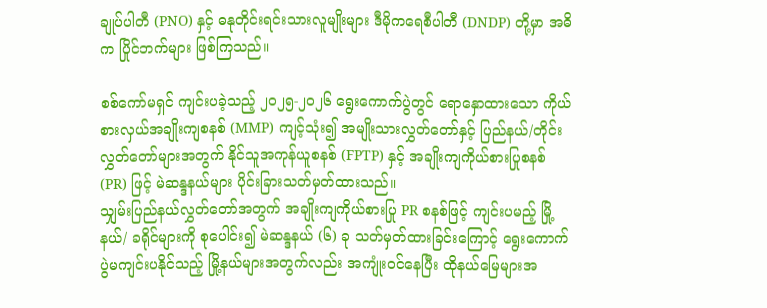ချုပ်ပါတီ (PNO) နှင့် ဓနုတိုင်းရင်းသားလူမျိုးများ ဒီမိုကရေစီပါတီ (DNDP) တို့မှာ အဓိက ပြိုင်ဘက်များ ဖြစ်ကြသည်။

စစ်ကော်မရှင် ကျင်းပခဲ့သည့် ၂၀၂၅-၂၀၂၆ ရွေးကောက်ပွဲတွင် ရောနှောထားသော ကိုယ်စားလှယ်အချိုးကျစနစ် (MMP) ကျင့်သုံး၍ အမျိုးသားလွှတ်တော်နှင့် ပြည်နယ်/တိုင်း လွှတ်တော်များအတွက် နိုင်သူအကုန်ယူစနစ် (FPTP) နှင့် အချိုးကျကိုယ်စားပြုစနစ် (PR) ဖြင့် မဲဆန္ဒနယ်များ ပိုင်းခြားသတ်မှတ်ထားသည်။
သျှမ်းပြည်နယ်လွှတ်တော်အတွက် အချိုးကျကိုယ်စားပြု PR စနစ်ဖြင့် ကျင်းပမည့် မြို့နယ်/ ခရိုင်များကို စုပေါင်း၍ မဲဆန္ဒနယ် (၆) ခု သတ်မှတ်ထားခြင်းကြောင့် ရွေးကောက်ပွဲမကျင်းပနိုင်သည့် မြို့နယ်များအတွက်လည်း အကျုံးဝင်နေပြီး ထိုနယ်မြေများအ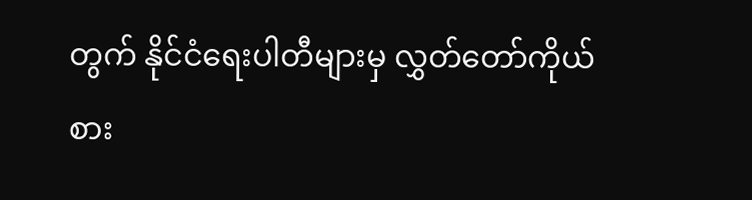တွက် နိုင်ငံရေးပါတီများမှ လွှတ်တော်ကိုယ်စား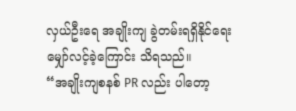လှယ်ဦးရေ အချိုးကျ ခွဲတမ်းရရှိနိုင်ရေး မျှော်လင့်ခဲ့ကြောင်း သိရသည်။
“အချိုးကျစနစ် PR လည်း ပါတော့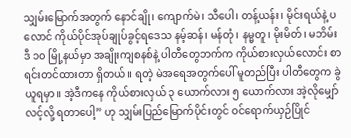သျှမ်းမြောက်အတွက် နောင်ချို၊ ကျောက်မဲ၊ သီပေါ၊ တန့်ယန်း၊ မိုင်းရယ်နဲ့ ပလောင် ကိုယ်ပိုင်အုပ်ချုပ်ခွင့်ရဒေသ နမ့်ဆန်၊ မန်တုံ၊ နမ္မတူ၊ မိုးမိတ်၊ မဘိမ်း ဒီ ၁၀ မြို့နယ်မှာ အချိုးကျစနစ်နဲ့ ပါတီတွေဘက်က ကိုယ်စားလှယ်လောင်း စာရင်းတင်ထားတာ ရှိတယ်။ ရတဲ့ မဲအရေအတွက်ပေါ် မူတည်ပြီး ပါတီတွေက ခွဲယူရမှာ။ အဲ့ဒီကနေ ကိုယ်စားလှယ် ၃ ယောက်လား ၅ ယောက်လား အဲ့လိုမျှော်လင့်လို့ ရတာပေါ့” ဟု သျှမ်းပြည်မြောက်ပိုင်းတွင် ဝင်ရောက်ယှဉ်ပြိုင်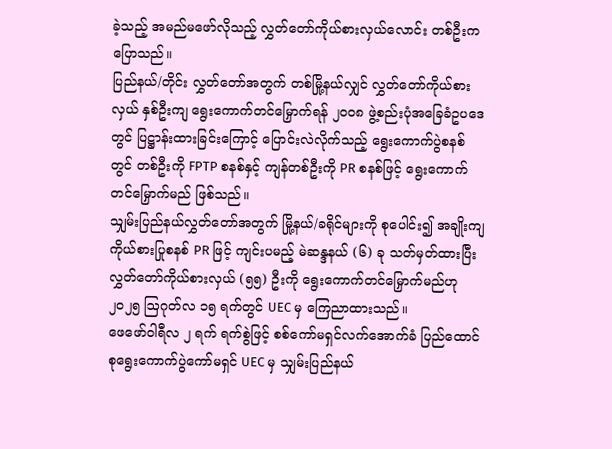ခဲ့သည့် အမည်မဖော်လိုသည့် လွှတ်တော်ကိုယ်စားလှယ်လောင်း တစ်ဦးက ပြောသည်။
ပြည်နယ်/တိုင်း လွှတ်တော်အတွက် တစ်မြို့နယ်လျှင် လွှတ်တော်ကိုယ်စားလှယ် နှစ်ဦးကျ ရွေးကောက်တင်မြှောက်ရန် ၂၀၀၈ ဖွဲ့စည်းပုံအခြေခံဥပဒေတွင် ပြဋ္ဌာန်းထားခြင်းကြောင့် ပြောင်းလဲလိုက်သည့် ရွေးကောက်ပွဲစနစ်တွင် တစ်ဦးကို FPTP စနစ်နှင့် ကျန်တစ်ဦးကို PR စနစ်ဖြင့် ရွေးကောက်တင်မြှောက်မည် ဖြစ်သည်။
သျှမ်းပြည်နယ်လွှတ်တော်အတွက် မြို့နယ်/ခရိုင်များကို စုပေါင်း၍ အချိုးကျကိုယ်စားပြုစနစ် PR ဖြင့် ကျင်းပမည့် မဲဆန္ဒနယ် (၆) ခု သတ်မှတ်ထားပြီး လွှတ်တော်ကိုယ်စားလှယ် (၅၅) ဦးကို ရွေးကောက်တင်မြှောက်မည်ဟု ၂၀၂၅ ဩဂုတ်လ ၁၅ ရက်တွင် UEC မှ ကြေညာထားသည်။
ဖေဖော်ဝါရီလ ၂ ရက် ရက်စွဲဖြင့် စစ်ကော်မရှင်လက်အောက်ခံ ပြည်ထောင်စုရွေးကောက်ပွဲကော်မရှင် UEC မှ သျှမ်းပြည်နယ်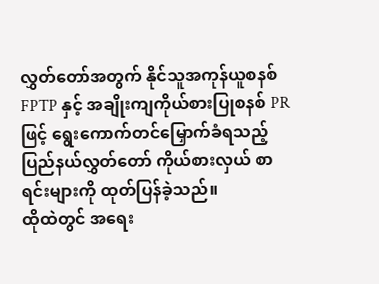လွှတ်တော်အတွက် နိုင်သူအကုန်ယူစနစ် FPTP နှင့် အချိုးကျကိုယ်စားပြုစနစ် PR ဖြင့် ရွေးကောက်တင်မြှောက်ခံရသည့် ပြည်နယ်လွှတ်တော် ကိုယ်စားလှယ် စာရင်းများကို ထုတ်ပြန်ခဲ့သည်။
ထိုထဲတွင် အရေး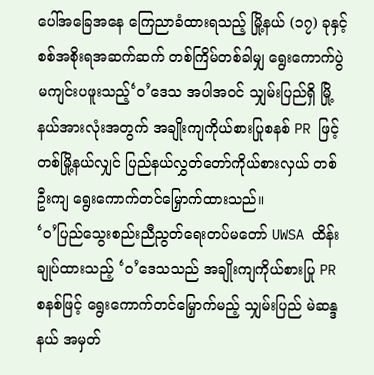ပေါ်အခြေအနေ ကြေညာခံထားရသည့် မြို့နယ် (၁၇) ခုနှင့် စစ်အစိုးရအဆက်ဆက် တစ်ကြိမ်တစ်ခါမျှ ရွေးကောက်ပွဲ မကျင်းပဖူးသည့်‘ဝ’ဒေသ အပါအဝင် သျှမ်းပြည်ရှိ မြို့နယ်အားလုံးအတွက် အချိုးကျကိုယ်စားပြုစနစ် PR ဖြင့် တစ်မြို့နယ်လျှင် ပြည်နယ်လွှတ်တော်ကိုယ်စားလှယ် တစ်ဦးကျ ရွေးကောက်တင်မြှောက်ထားသည်။
‘ဝ’ပြည်သွေးစည်းညီညွတ်ရေးတပ်မတော် UWSA ထိန်းချုပ်ထားသည့် ‘ဝ’ဒေသသည် အချိုးကျကိုယ်စားပြု PR စနစ်ဖြင့် ရွေးကောက်တင်မြှောက်မည့် သျှမ်းပြည် မဲဆန္ဒနယ် အမှတ်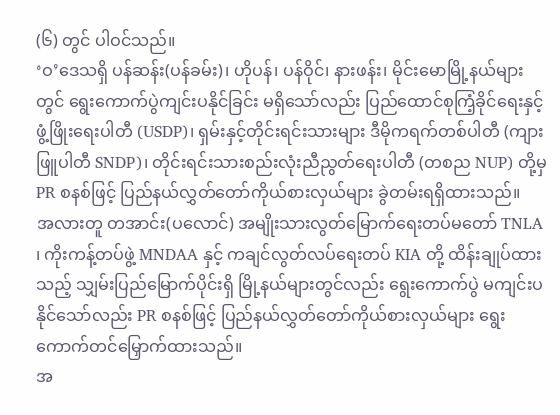(၆) တွင် ပါဝင်သည်။
‘ဝ’ဒေသရှိ ပန်ဆန်း(ပန်ခမ်း)၊ ဟိုပန်၊ ပန်ဝိုင်၊ နားဖန်း၊ မိုင်းမောမြို့နယ်များတွင် ရွေးကောက်ပွဲကျင်းပနိုင်ခြင်း မရှိသော်လည်း ပြည်ထောင်စုကြံ့ခိုင်ရေးနှင့် ဖွံ့ဖြိုးရေးပါတီ (USDP)၊ ရှမ်းနှင့်တိုင်းရင်းသားများ ဒီမိုကရက်တစ်ပါတီ (ကျားဖြူပါတီ SNDP)၊ တိုင်းရင်းသားစည်းလုံးညီညွတ်ရေးပါတီ (တစည NUP) တို့မှ PR စနစ်ဖြင့် ပြည်နယ်လွှတ်တော်ကိုယ်စားလှယ်များ ခွဲတမ်းရရှိထားသည်။
အလားတူ တအာင်း(ပလောင်) အမျိုးသားလွတ်မြောက်ရေးတပ်မတော် TNLA ၊ ကိုးကန့်တပ်ဖွဲ့ MNDAA နှင့် ကချင်လွတ်လပ်ရေးတပ် KIA တို့ ထိန်းချုပ်ထားသည့် သျှမ်းပြည်မြောက်ပိုင်းရှိ မြို့နယ်များတွင်လည်း ရွေးကောက်ပွဲ မကျင်းပနိုင်သော်လည်း PR စနစ်ဖြင့် ပြည်နယ်လွှတ်တော်ကိုယ်စားလှယ်များ ရွေးကောက်တင်မြှောက်ထားသည်။
အ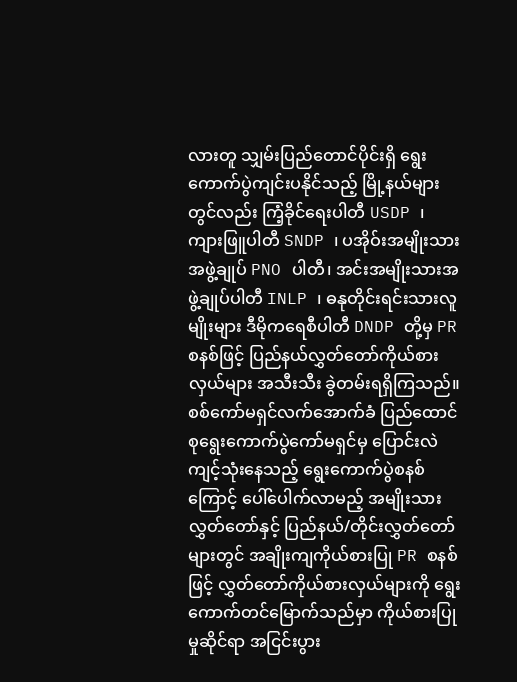လားတူ သျှမ်းပြည်တောင်ပိုင်းရှိ ရွေးကောက်ပွဲကျင်းပနိုင်သည့် မြို့နယ်များတွင်လည်း ကြံ့ခိုင်ရေးပါတီ USDP ၊ ကျားဖြူပါတီ SNDP ၊ ပအိုဝ်းအမျိုးသားအဖွဲ့ချုပ် PNO ပါတီ၊ အင်းအမျိုးသားအဖွဲ့ချုပ်ပါတီ INLP ၊ ဓနုတိုင်းရင်းသားလူမျိုးများ ဒီမိုကရေစီပါတီ DNDP တို့မှ PR စနစ်ဖြင့် ပြည်နယ်လွှတ်တော်ကိုယ်စားလှယ်များ အသီးသီး ခွဲတမ်းရရှိကြသည်။
စစ်ကော်မရှင်လက်အောက်ခံ ပြည်ထောင်စုရွေးကောက်ပွဲကော်မရှင်မှ ပြောင်းလဲကျင့်သုံးနေသည့် ရွေးကောက်ပွဲစနစ်ကြောင့် ပေါ်ပေါက်လာမည့် အမျိုးသားလွှတ်တော်နှင့် ပြည်နယ်/တိုင်းလွှတ်တော်များတွင် အချိုးကျကိုယ်စားပြု PR စနစ်ဖြင့် လွှတ်တော်ကိုယ်စားလှယ်များကို ရွေးကောက်တင်မြောက်သည်မှာ ကိုယ်စားပြုမှုဆိုင်ရာ အငြင်းပွား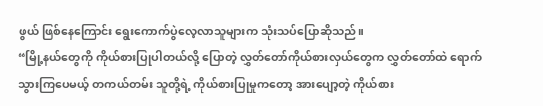ဖွယ် ဖြစ်နေကြောင်း ရွေးကောက်ပွဲလေ့လာသူများက သုံးသပ်ပြောဆိုသည်။
“မြို့နယ်တွေကို ကိုယ်စားပြုပါတယ်လို့ ပြောတဲ့ လွှတ်တော်ကိုယ်စားလှယ်တွေက လွှတ်တော်ထဲ ရောက်သွားကြပေမယ့် တကယ်တမ်း သူတို့ရဲ့ ကိုယ်စားပြုမှုကတော့ အားပျော့တဲ့ ကိုယ်စား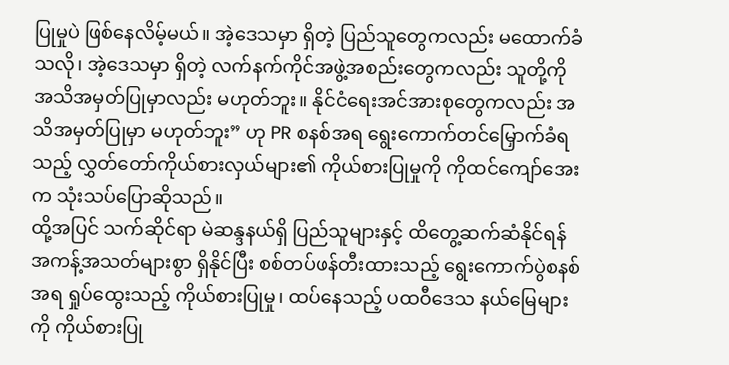ပြုမှုပဲ ဖြစ်နေလိမ့်မယ်။ အဲ့ဒေသမှာ ရှိတဲ့ ပြည်သူတွေကလည်း မထောက်ခံသလို၊ အဲ့ဒေသမှာ ရှိတဲ့ လက်နက်ကိုင်အဖွဲ့အစည်းတွေကလည်း သူတို့ကို အသိအမှတ်ပြုမှာလည်း မဟုတ်ဘူး။ နိုင်ငံရေးအင်အားစုတွေကလည်း အသိအမှတ်ပြုမှာ မဟုတ်ဘူး” ဟု PR စနစ်အရ ရွေးကောက်တင်မြှောက်ခံရသည့် လွှတ်တော်ကိုယ်စားလှယ်များ၏ ကိုယ်စားပြုမှုကို ကိုထင်ကျော်အေးက သုံးသပ်ပြောဆိုသည်။
ထို့အပြင် သက်ဆိုင်ရာ မဲဆန္ဒနယ်ရှိ ပြည်သူများနှင့် ထိတွေ့ဆက်ဆံနိုင်ရန် အကန့်အသတ်များစွာ ရှိနိုင်ပြီး စစ်တပ်ဖန်တီးထားသည့် ရွေးကောက်ပွဲစနစ်အရ ရှုပ်ထွေးသည့် ကိုယ်စားပြုမှု၊ ထပ်နေသည့် ပထဝီဒေသ နယ်မြေများကို ကိုယ်စားပြု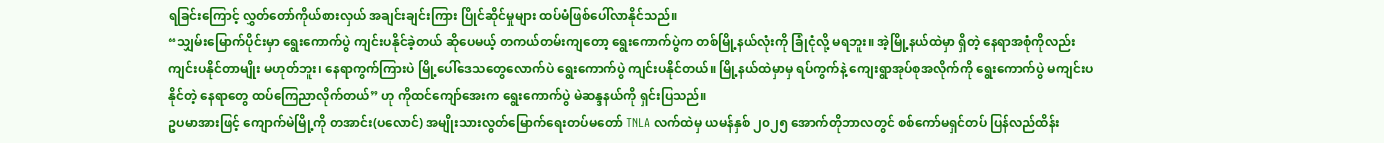ရခြင်းကြောင့် လွှတ်တော်ကိုယ်စားလှယ် အချင်းချင်းကြား ပြိုင်ဆိုင်မှုများ ထပ်မံဖြစ်ပေါ်လာနိုင်သည်။
“သျှမ်းမြောက်ပိုင်းမှာ ရွေးကောက်ပွဲ ကျင်းပနိုင်ခဲ့တယ် ဆိုပေမယ့် တကယ်တမ်းကျတော့ ရွေးကောက်ပွဲက တစ်မြို့နယ်လုံးကို ခြုံငုံလို့ မရဘူး။ အဲ့မြို့နယ်ထဲမှာ ရှိတဲ့ နေရာအစုံကိုလည်း ကျင်းပနိုင်တာမျိုး မဟုတ်ဘူး၊ နေရာကွက်ကြားပဲ မြို့ပေါ်ဒေသတွေလောက်ပဲ ရွေးကောက်ပွဲ ကျင်းပနိုင်တယ်။ မြို့နယ်ထဲမှာမှ ရပ်ကွက်နဲ့ ကျေးရွာအုပ်စုအလိုက်ကို ရွေးကောက်ပွဲ မကျင်းပနိုင်တဲ့ နေရာတွေ ထပ်ကြေညာလိုက်တယ်” ဟု ကိုထင်ကျော်အေးက ရွေးကောက်ပွဲ မဲဆန္ဒနယ်ကို ရှင်းပြသည်။
ဥပမာအားဖြင့် ကျောက်မဲမြို့ကို တအာင်း(ပလောင်) အမျိုးသားလွတ်မြောက်ရေးတပ်မတော် TNLA လက်ထဲမှ ယမန်နှစ် ၂၀၂၅ အောက်တိုဘာလတွင် စစ်ကော်မရှင်တပ် ပြန်လည်ထိန်း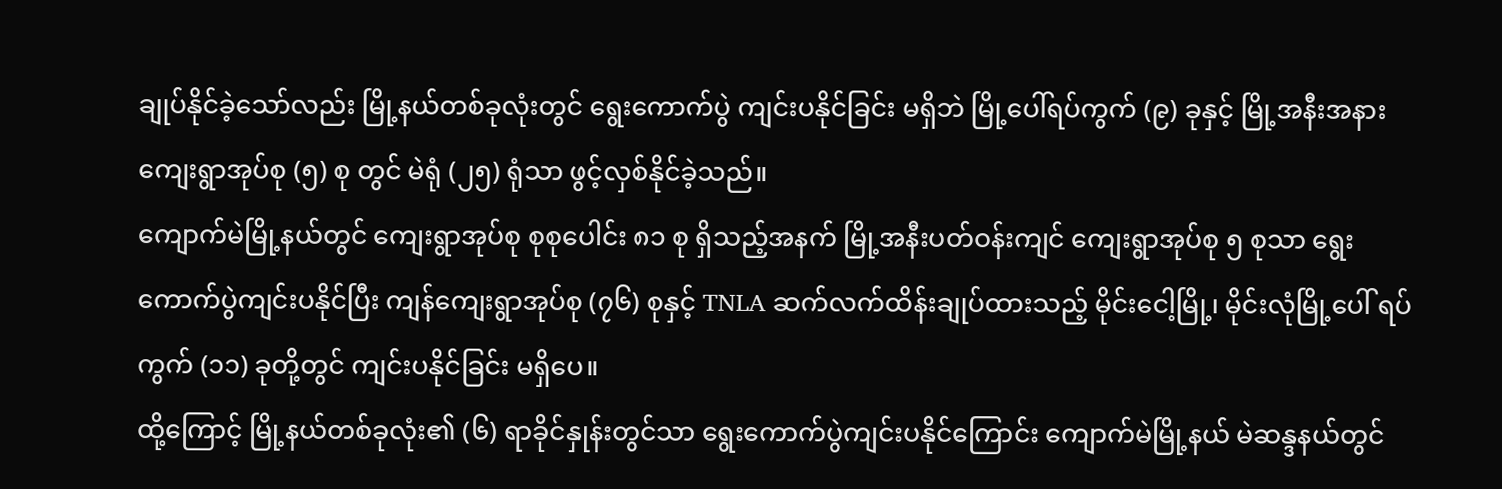ချုပ်နိုင်ခဲ့သော်လည်း မြို့နယ်တစ်ခုလုံးတွင် ရွေးကောက်ပွဲ ကျင်းပနိုင်ခြင်း မရှိဘဲ မြို့ပေါ်ရပ်ကွက် (၉) ခုနှင့် မြို့အနီးအနား ကျေးရွာအုပ်စု (၅) စု တွင် မဲရုံ (၂၅) ရုံသာ ဖွင့်လှစ်နိုင်ခဲ့သည်။
ကျောက်မဲမြို့နယ်တွင် ကျေးရွာအုပ်စု စုစုပေါင်း ၈၁ စု ရှိသည့်အနက် မြို့အနီးပတ်ဝန်းကျင် ကျေးရွာအုပ်စု ၅ စုသာ ရွေးကောက်ပွဲကျင်းပနိုင်ပြီး ကျန်ကျေးရွာအုပ်စု (၇၆) စုနှင့် TNLA ဆက်လက်ထိန်းချုပ်ထားသည့် မိုင်းငေါ့မြို့၊ မိုင်းလုံမြို့ပေါ် ရပ်ကွက် (၁၁) ခုတို့တွင် ကျင်းပနိုင်ခြင်း မရှိပေ။
ထို့ကြောင့် မြို့နယ်တစ်ခုလုံး၏ (၆) ရာခိုင်နှုန်းတွင်သာ ရွေးကောက်ပွဲကျင်းပနိုင်ကြောင်း ကျောက်မဲမြို့နယ် မဲဆန္ဒနယ်တွင်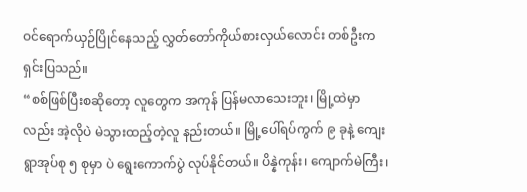ဝင်ရောက်ယှဉ်ပြိုင်နေသည့် လွှတ်တော်ကိုယ်စားလှယ်လောင်း တစ်ဦးက ရှင်းပြသည်။
“စစ်ဖြစ်ပြီးစဆိုတော့ လူတွေက အကုန် ပြန်မလာသေးဘူး၊ မြို့ထဲမှာလည်း အဲ့လိုပဲ မဲသွားထည့်တဲ့လူ နည်းတယ်။ မြို့ပေါ်ရပ်ကွက် ၉ ခုနဲ့ ကျေးရွာအုပ်စု ၅ စုမှာ ပဲ ရွေးကောက်ပွဲ လုပ်နိုင်တယ်။ ပိန္နဲကုန်း၊ ကျောက်မဲကြီး၊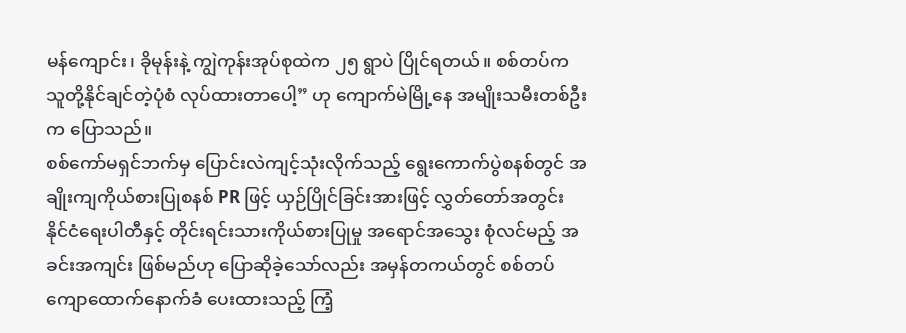မန်ကျောင်း၊ ခိုမုန်းနဲ့ ကျွဲကုန်းအုပ်စုထဲက ၂၅ ရွာပဲ ပြိုင်ရတယ်။ စစ်တပ်က သူတို့နိုင်ချင်တဲ့ပုံစံ လုပ်ထားတာပေါ့” ဟု ကျောက်မဲမြို့နေ အမျိုးသမီးတစ်ဦးက ပြောသည်။
စစ်ကော်မရှင်ဘက်မှ ပြောင်းလဲကျင့်သုံးလိုက်သည့် ရွေးကောက်ပွဲစနစ်တွင် အချိုးကျကိုယ်စားပြုစနစ် PR ဖြင့် ယှဉ်ပြိုင်ခြင်းအားဖြင့် လွှတ်တော်အတွင်း နိုင်ငံရေးပါတီနှင့် တိုင်းရင်းသားကိုယ်စားပြုမှု အရောင်အသွေး စုံလင်မည့် အခင်းအကျင်း ဖြစ်မည်ဟု ပြောဆိုခဲ့သော်လည်း အမှန်တကယ်တွင် စစ်တပ်ကျောထောက်နောက်ခံ ပေးထားသည့် ကြံ့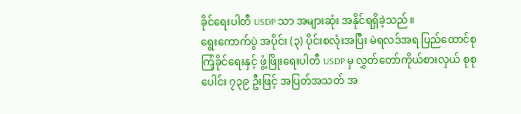ခိုင်ရေးပါတီ USDP သာ အများဆုံး အနိုင်ရရှိခဲ့သည်။
ရွေးကောက်ပွဲ အပိုင်း (၃) ပိုင်းစလုံးအပြီး မဲရလဒ်အရ ပြည်ထောင်စုကြံ့ခိုင်ရေးနှင့် ဖွံ့ဖြိုးရေးပါတီ USDP မှ လွှတ်တော်ကိုယ်စားလှယ် စုစုပေါင်း ၇၃၉ ဦးဖြင့် အပြတ်အသတ် အ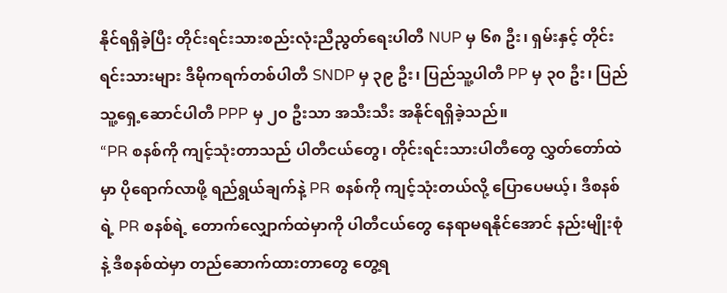နိုင်ရရှိခဲ့ပြီး တိုင်းရင်းသားစည်းလုံးညီညွတ်ရေးပါတီ NUP မှ ၆၈ ဦး၊ ရှမ်းနှင့် တိုင်းရင်းသားများ ဒီမိုကရက်တစ်ပါတီ SNDP မှ ၃၉ ဦး၊ ပြည်သူ့ပါတီ PP မှ ၃၀ ဦး၊ ပြည်သူ့ရှေ့ဆောင်ပါတီ PPP မှ ၂၀ ဦးသာ အသီးသီး အနိုင်ရရှိခဲ့သည်။
“PR စနစ်ကို ကျင့်သုံးတာသည် ပါတီငယ်တွေ၊ တိုင်းရင်းသားပါတီတွေ လွှတ်တော်ထဲမှာ ပိုရောက်လာဖို့ ရည်ရွယ်ချက်နဲ့ PR စနစ်ကို ကျင့်သုံးတယ်လို့ ပြောပေမယ့်၊ ဒီစနစ်ရဲ့ PR စနစ်ရဲ့ တောက်လျှောက်ထဲမှာကို ပါတီငယ်တွေ နေရာမရနိုင်အောင် နည်းမျိုးစုံနဲ့ ဒီစနစ်ထဲမှာ တည်ဆောက်ထားတာတွေ တွေ့ရ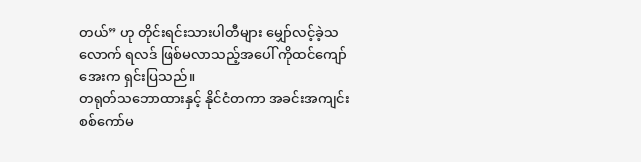တယ်” ဟု တိုင်းရင်းသားပါတီများ မျှော်လင့်ခဲ့သလောက် ရလဒ် ဖြစ်မလာသည့်အပေါ် ကိုထင်ကျော်အေးက ရှင်းပြသည်။
တရုတ်သဘောထားနှင့် နိုင်ငံတကာ အခင်းအကျင်း
စစ်ကော်မ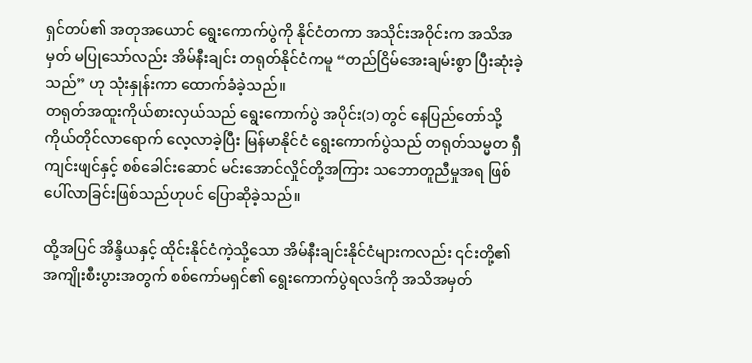ရှင်တပ်၏ အတုအယောင် ရွေးကောက်ပွဲကို နိုင်ငံတကာ အသိုင်းအဝိုင်းက အသိအမှတ် မပြုသော်လည်း အိမ်နီးချင်း တရုတ်နိုင်ငံကမူ “တည်ငြိမ်အေးချမ်းစွာ ပြီးဆုံးခဲ့သည်” ဟု သုံးနှုန်းကာ ထောက်ခံခဲ့သည်။
တရုတ်အထူးကိုယ်စားလှယ်သည် ရွေးကောက်ပွဲ အပိုင်း(၁) တွင် နေပြည်တော်သို့ ကိုယ်တိုင်လာရောက် လေ့လာခဲ့ပြီး မြန်မာနိုင်ငံ ရွေးကောက်ပွဲသည် တရုတ်သမ္မတ ရှီကျင်းဖျင်နှင့် စစ်ခေါင်းဆောင် မင်းအောင်လှိုင်တို့အကြား သဘောတူညီမှုအရ ဖြစ်ပေါ်လာခြင်းဖြစ်သည်ဟုပင် ပြောဆိုခဲ့သည်။

ထို့အပြင် အိန္ဒိယနှင့် ထိုင်းနိုင်ငံကဲ့သို့သော အိမ်နီးချင်းနိုင်ငံများကလည်း ၎င်းတို့၏ အကျိုးစီးပွားအတွက် စစ်ကော်မရှင်၏ ရွေးကောက်ပွဲရလဒ်ကို အသိအမှတ်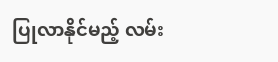ပြုလာနိုင်မည့် လမ်း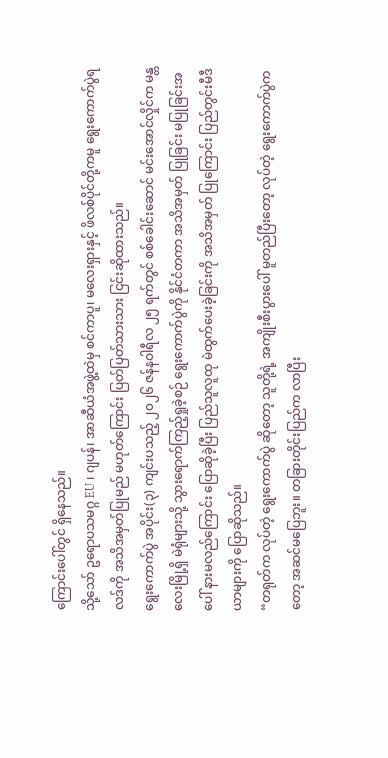ကြောင်းပေါ်တွင် ရှိနေသည်။
သို့သော် ဥရောပသမဂ္ဂ EU ၊ ဂျပန်၊ အာဆီယံအဖွဲ့ထဲမှ စင်ကာပူ၊ မလေးရှားနှင့် ဖိလစ်ပိုင်တို့ကမူ ရွေးကောက်ပွဲရလဒ်ကို အသိအမှတ်ပြုမည် မဟုတ်ကြောင်း ပြတ်ပြတ်သားသား ငြင်းဆိုထားသည်။
ရွေးကောက်ပွဲ အပိုင်း(၃) ကျင်းပသည့် ၂၀၂၆ ဇန်နဝါရီလ ၂၅ ရက်တွင် စစ်ခေါင်းဆောင် မင်းအောင်လှိုင်က မန္တလေးမြို့ရှိ မဲရုံများသို့ သွားရောက်ကြည့်ရှုခဲ့စဉ် ရွေးကောက်ပွဲကို နိုင်ငံတကာ အသိအမှတ် ပြုခြင်း မပြုခြင်းအပေါ် နားမလည်ကြောင်း ပြောဆိုခဲ့ပြီး ပြည်သူလူထု မဲထွက်ပေးခဲ့ခြင်းကို အသိအမှတ် ပြုကြောင်း ပြည်တွင်းမီဒီယာများကို ပြောဆိုသည်။
“တရုတ်က လုပ်တဲ့ ရွေးကောက်ပွဲ ဆိုတော့ သူတို့ရဲ့ အကျိုးစီးပွားပေါ် မူတည်ပြီးတော့ လုပ်တဲ့ ရွေးကောက်ပွဲကတော့ အဆင်မပြေဘူး။ တခြားတိုင်းပြည်က လာပြီး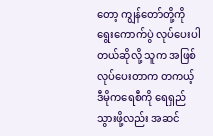တော့ ကျွန်တော်တို့ကို ရွေးကောက်ပွဲ လုပ်ပေးပါတယ်ဆိုလို့ သူက အဖြစ်လုပ်ပေးတာက တကယ့် ဒီမိုကရေစီကို ရေရှည်သွားဖို့လည်း အဆင်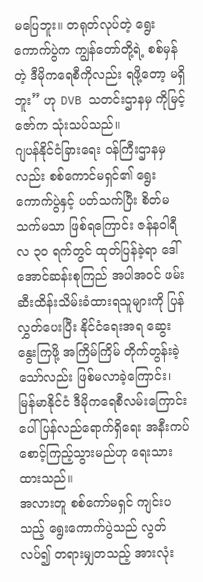မပြေဘူး။ တရုတ်လုပ်တဲ့ ရွေးကောက်ပွဲက ကျွန်တော်တို့ရဲ့ စစ်မှန်တဲ့ ဒီမိုကရေစီကိုလည်း ရဖို့တော့ မရှိဘူး” ဟု DVB သတင်းဌာနမှ ကိုမြင့်ဇော်က သုံးသပ်သည်။
ဂျပန်နိုင်ငံခြားရေး ဝန်ကြီးဌာနမှလည်း စစ်ကောင်မရှင်၏ ရွေးကောက်ပွဲနှင့် ပတ်သက်ပြီး စိတ်မသက်မသာ ဖြစ်ရကြောင်း ဇန်နဝါရီလ ၃၀ ရက်တွင် ထုတ်ပြန်ခဲ့ရာ ဒေါ်အောင်ဆန်းစုကြည် အပါအဝင် ဖမ်းဆီးထိန်းသိမ်းခံထားရသူများကို ပြန်လွှတ်ပေးပြီး နိုင်ငံရေးအရ ဆွေးနွေးကြဖို့ အကြိမ်ကြိမ် တိုက်တွန်းခဲ့သော်လည်း ဖြစ်မလာခဲ့ကြောင်း၊ မြန်မာနိုင်ငံ ဒီမိုကရေစီလမ်းကြောင်းပေါ် ပြန်လည်ရောက်ရှိရေး အနီးကပ် စောင့်ကြည့်သွားမည်ဟု ရေးသားထားသည်။
အလားတူ စစ်ကော်မရှင် ကျင်းပသည့် ရွေးကောက်ပွဲသည် လွတ်လပ်၍ တရားမျှတသည့် အားလုံး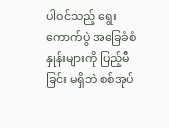ပါဝင်သည့် ရွေးကောက်ပွဲ အခြေခံစံနှုန်းများကို ပြည့်မီခြင်း မရှိဘဲ စစ်အုပ်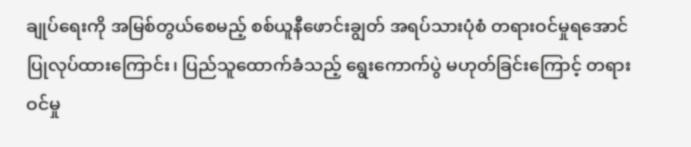ချုပ်ရေးကို အမြစ်တွယ်စေမည့် စစ်ယူနီဖောင်းချွတ် အရပ်သားပုံစံ တရားဝင်မှုရအောင် ပြုလုပ်ထားကြောင်း၊ ပြည်သူထောက်ခံသည့် ရွေးကောက်ပွဲ မဟုတ်ခြင်းကြောင့် တရားဝင်မှု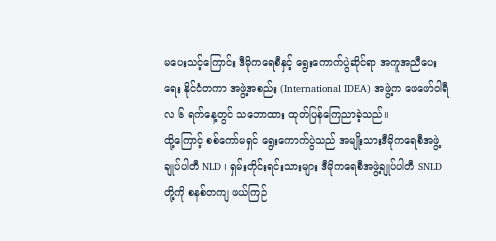မပေးသင့်ကြောင်း ဒီမိုကရေစီနှင့် ရွေးကောက်ပွဲဆိုင်ရာ အကူအညီပေးရေး နိုင်ငံတကာ အဖွဲ့အစည်း (International IDEA) အဖွဲ့က ဖေဖော်ဝါရီလ ၆ ရက်နေ့တွင် သဘောထား ထုတ်ပြန်ကြေညာခဲ့သည်။
ထို့ကြောင့် စစ်ကော်မရှင် ရွေးကောက်ပွဲသည် အမျိုးသားဒီမိုကရေစီအဖွဲ့ချုပ်ပါတီ NLD ၊ ရှမ်းတိုင်းရင်းသားများ ဒီမိုကရေစီအဖွဲ့ချုပ်ပါတီ SNLD တို့ကို စနစ်တကျ ဖယ်ကြဉ်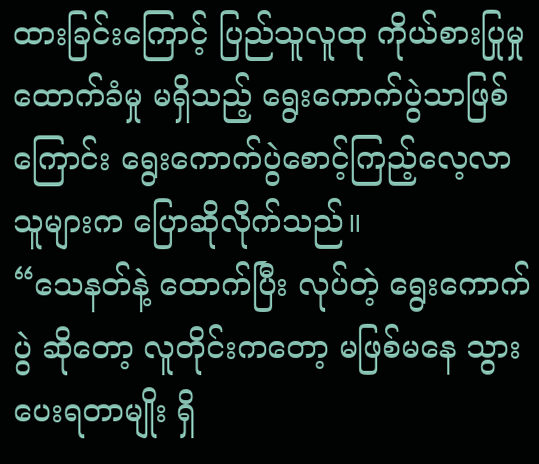ထားခြင်းကြောင့် ပြည်သူလူထု ကိုယ်စားပြုမှု ထောက်ခံမှု မရှိသည့် ရွေးကောက်ပွဲသာဖြစ်ကြောင်း ရွေးကောက်ပွဲစောင့်ကြည့်လေ့လာသူများက ပြောဆိုလိုက်သည်။
“သေနတ်နဲ့ ထောက်ပြီး လုပ်တဲ့ ရွေးကောက်ပွဲ ဆိုတော့ လူတိုင်းကတော့ မဖြစ်မနေ သွားပေးရတာမျိုး ရှိ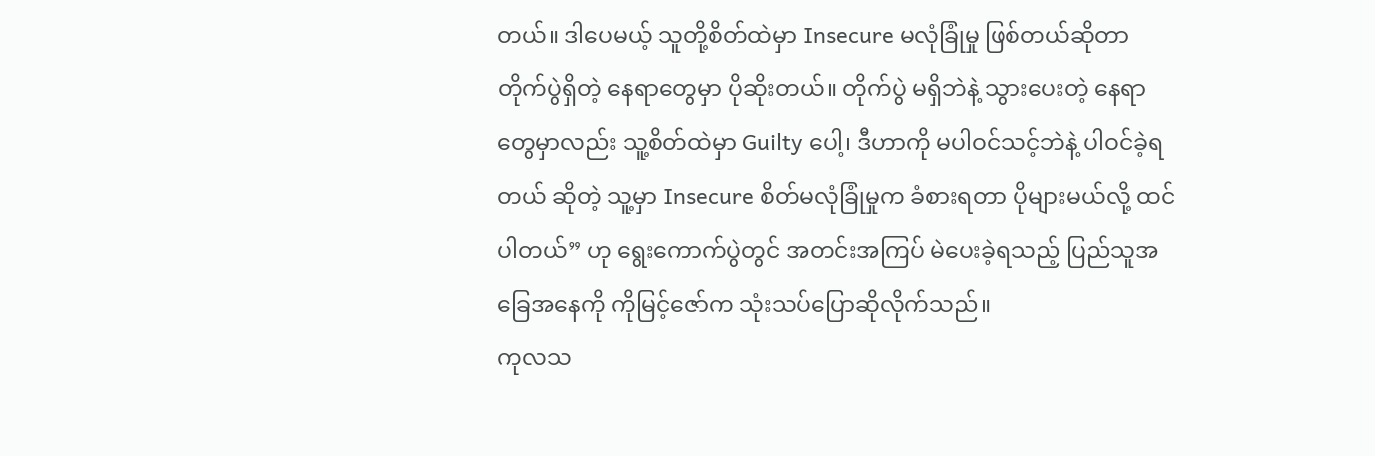တယ်။ ဒါပေမယ့် သူတို့စိတ်ထဲမှာ Insecure မလုံခြုံမှု ဖြစ်တယ်ဆိုတာ တိုက်ပွဲရှိတဲ့ နေရာတွေမှာ ပိုဆိုးတယ်။ တိုက်ပွဲ မရှိဘဲနဲ့ သွားပေးတဲ့ နေရာတွေမှာလည်း သူ့စိတ်ထဲမှာ Guilty ပေါ့၊ ဒီဟာကို မပါဝင်သင့်ဘဲနဲ့ ပါဝင်ခဲ့ရတယ် ဆိုတဲ့ သူ့မှာ Insecure စိတ်မလုံခြုံမှုက ခံစားရတာ ပိုများမယ်လို့ ထင်ပါတယ်” ဟု ရွေးကောက်ပွဲတွင် အတင်းအကြပ် မဲပေးခဲ့ရသည့် ပြည်သူအခြေအနေကို ကိုမြင့်ဇော်က သုံးသပ်ပြောဆိုလိုက်သည်။
ကုလသ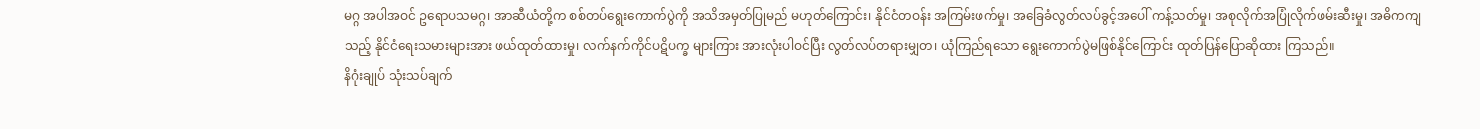မဂ္ဂ အပါအဝင် ဥရောပသမဂ္ဂ၊ အာဆီယံတို့က စစ်တပ်ရွေးကောက်ပွဲကို အသိအမှတ်ပြုမည် မဟုတ်ကြောင်း၊ နိုင်ငံတဝန်း အကြမ်းဖက်မှု၊ အခြေခံလွတ်လပ်ခွင့်အပေါ် ကန့်သတ်မှု၊ အစုလိုက်အပြုံလိုက်ဖမ်းဆီးမှု၊ အဓိကကျသည့် နိုင်ငံရေးသမားများအား ဖယ်ထုတ်ထားမှု၊ လက်နက်ကိုင်ပဋိပက္ခ များကြား အားလုံးပါဝင်ပြီး လွတ်လပ်တရားမျှတ၊ ယုံကြည်ရသော ရွေးကောက်ပွဲမဖြစ်နိုင်ကြောင်း ထုတ်ပြန်ပြောဆိုထား ကြသည်။
နိဂုံးချုပ် သုံးသပ်ချက်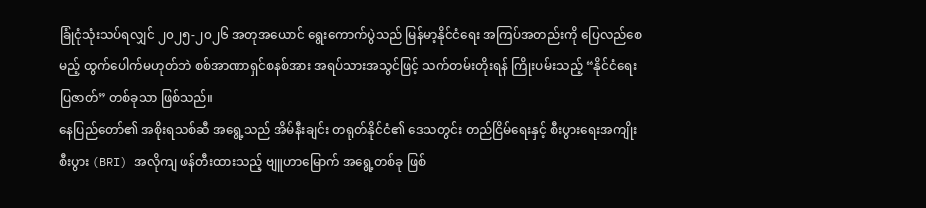ခြုံငုံသုံးသပ်ရလျှင် ၂၀၂၅-၂၀၂၆ အတုအယောင် ရွေးကောက်ပွဲသည် မြန်မာ့နိုင်ငံရေး အကြပ်အတည်းကို ပြေလည်စေမည့် ထွက်ပေါက်မဟုတ်ဘဲ စစ်အာဏာရှင်စနစ်အား အရပ်သားအသွင်ဖြင့် သက်တမ်းတိုးရန် ကြိုးပမ်းသည့် “နိုင်ငံရေးပြဇာတ်” တစ်ခုသာ ဖြစ်သည်။
နေပြည်တော်၏ အစိုးရသစ်ဆီ အရွေ့သည် အိမ်နီးချင်း တရုတ်နိုင်ငံ၏ ဒေသတွင်း တည်ငြိမ်ရေးနှင့် စီးပွားရေးအကျိုးစီးပွား (BRI) အလိုကျ ဖန်တီးထားသည့် ဗျူဟာမြောက် အရွေ့တစ်ခု ဖြစ်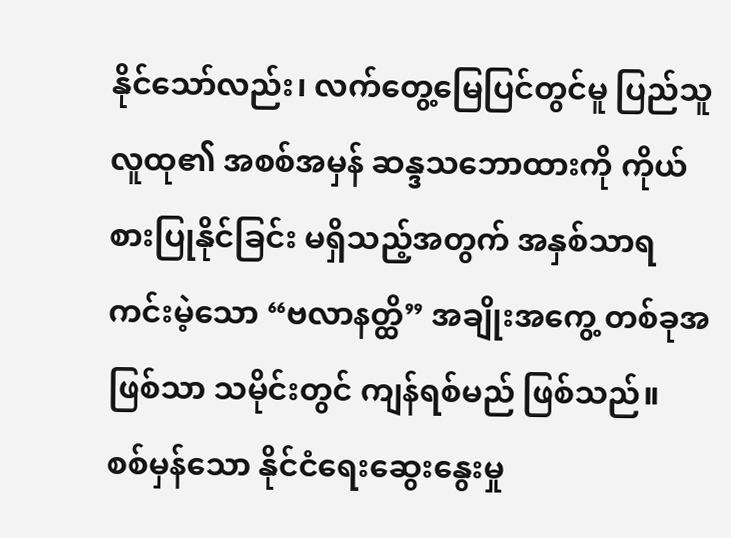နိုင်သော်လည်း၊ လက်တွေ့မြေပြင်တွင်မူ ပြည်သူလူထု၏ အစစ်အမှန် ဆန္ဒသဘောထားကို ကိုယ်စားပြုနိုင်ခြင်း မရှိသည့်အတွက် အနှစ်သာရ ကင်းမဲ့သော “ဗလာနတ္ထိ” အချိုးအကွေ့ တစ်ခုအဖြစ်သာ သမိုင်းတွင် ကျန်ရစ်မည် ဖြစ်သည်။
စစ်မှန်သော နိုင်ငံရေးဆွေးနွေးမှု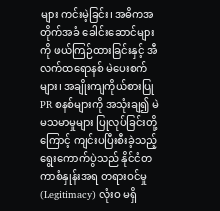များ ကင်းမဲ့ခြင်း၊ အဓိကအတိုက်အခံ ခေါင်းဆောင်များကို ဖယ်ကြဉ်ထားခြင်းနှင့် အီလက်ထရောနစ် မဲပေးစက်များ၊ အချိုးကျကိုယ်စားပြု PR စနစ်များကို အသုံးချ၍ မဲမသမာမှုများ ပြုလုပ်ခြင်းတို့ကြောင့် ကျင်းပပြီးစီးခဲ့သည့် ရွေးကောက်ပွဲသည် နိုင်ငံတကာစံနှုန်းအရ တရားဝင်မှု (Legitimacy) လုံးဝ မရှိ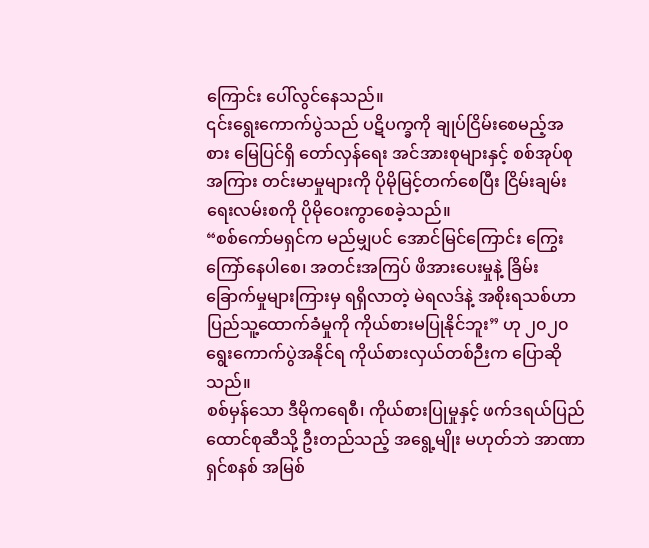ကြောင်း ပေါ်လွင်နေသည်။
၎င်းရွေးကောက်ပွဲသည် ပဋိပက္ခကို ချုပ်ငြိမ်းစေမည့်အစား မြေပြင်ရှိ တော်လှန်ရေး အင်အားစုများနှင့် စစ်အုပ်စုအကြား တင်းမာမှုများကို ပိုမိုမြင့်တက်စေပြီး ငြိမ်းချမ်းရေးလမ်းစကို ပိုမိုဝေးကွာစေခဲ့သည်။
“စစ်ကော်မရှင်က မည်မျှပင် အောင်မြင်ကြောင်း ကြွေးကြော်နေပါစေ၊ အတင်းအကြပ် ဖိအားပေးမှုနဲ့ ခြိမ်းခြောက်မှုများကြားမှ ရရှိလာတဲ့ မဲရလဒ်နဲ့ အစိုးရသစ်ဟာ ပြည်သူ့ထောက်ခံမှုကို ကိုယ်စားမပြုနိုင်ဘူး” ဟု ၂၀၂၀ ရွေးကောက်ပွဲအနိုင်ရ ကိုယ်စားလှယ်တစ်ဉီးက ပြောဆိုသည်။
စစ်မှန်သော ဒီမိုကရေစီ၊ ကိုယ်စားပြုမှုနှင့် ဖက်ဒရယ်ပြည်ထောင်စုဆီသို့ ဦးတည်သည့် အရွေ့မျိုး မဟုတ်ဘဲ အာဏာရှင်စနစ် အမြစ်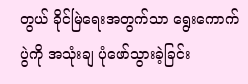တွယ် ခိုင်မြဲရေးအတွက်သာ ရွေးကောက်ပွဲကို အသုံးချ ပုံဖော်သွားခဲ့ခြင်း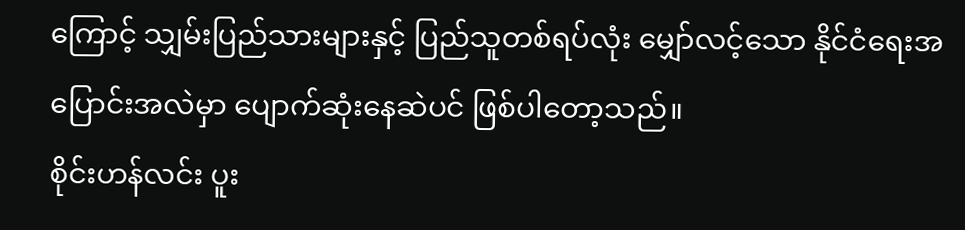ကြောင့် သျှမ်းပြည်သားများနှင့် ပြည်သူတစ်ရပ်လုံး မျှော်လင့်သော နိုင်ငံရေးအပြောင်းအလဲမှာ ပျောက်ဆုံးနေဆဲပင် ဖြစ်ပါတော့သည်။
စိုင်းဟန်လင်း ပူး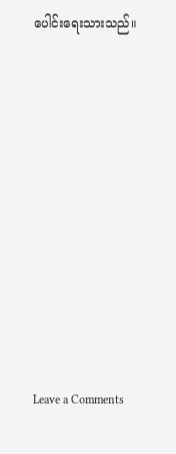ပေါင်းရေးသားသည်။











Leave a Comments